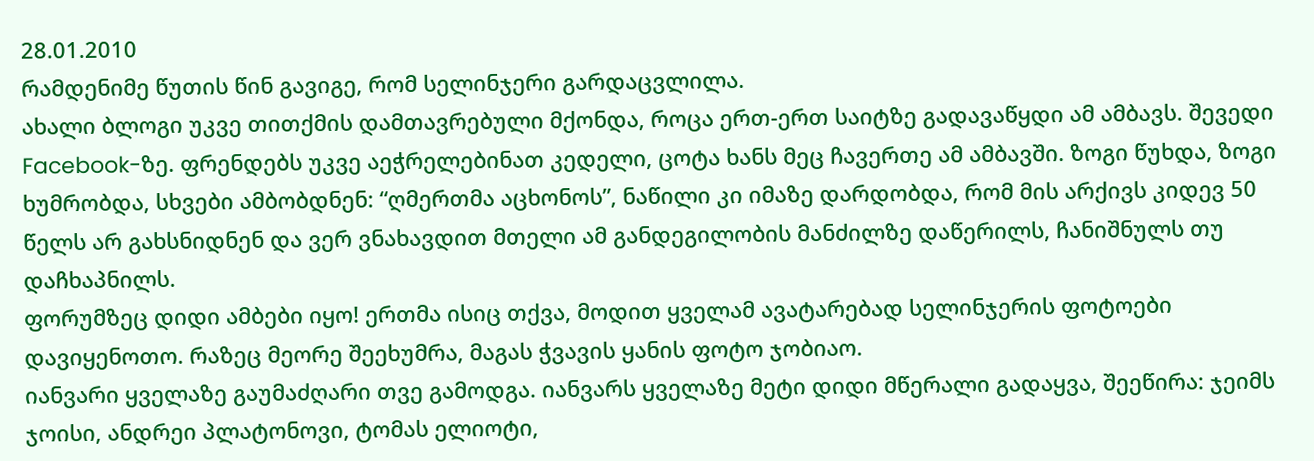28.01.2010
რამდენიმე წუთის წინ გავიგე, რომ სელინჯერი გარდაცვლილა.
ახალი ბლოგი უკვე თითქმის დამთავრებული მქონდა, როცა ერთ-ერთ საიტზე გადავაწყდი ამ ამბავს. შევედი Facebook-ზე. ფრენდებს უკვე აეჭრელებინათ კედელი, ცოტა ხანს მეც ჩავერთე ამ ამბავში. ზოგი წუხდა, ზოგი ხუმრობდა, სხვები ამბობდნენ: “ღმერთმა აცხონოს”, ნაწილი კი იმაზე დარდობდა, რომ მის არქივს კიდევ 50 წელს არ გახსნიდნენ და ვერ ვნახავდით მთელი ამ განდეგილობის მანძილზე დაწერილს, ჩანიშნულს თუ დაჩხაპნილს.
ფორუმზეც დიდი ამბები იყო! ერთმა ისიც თქვა, მოდით ყველამ ავატარებად სელინჯერის ფოტოები დავიყენოთო. რაზეც მეორე შეეხუმრა, მაგას ჭვავის ყანის ფოტო ჯობიაო.
იანვარი ყველაზე გაუმაძღარი თვე გამოდგა. იანვარს ყველაზე მეტი დიდი მწერალი გადაყვა, შეეწირა: ჯეიმს ჯოისი, ანდრეი პლატონოვი, ტომას ელიოტი,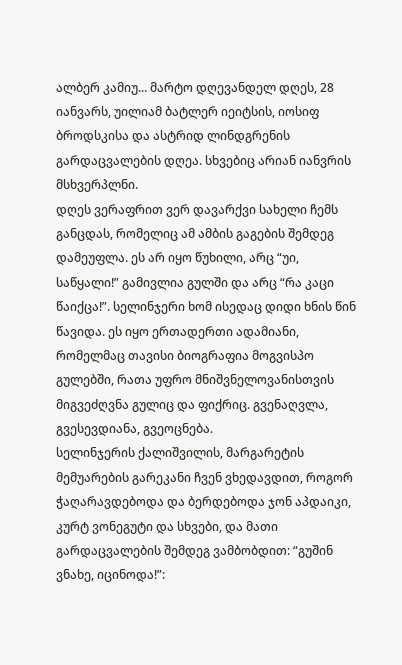ალბერ კამიუ... მარტო დღევანდელ დღეს, 28 იანვარს, უილიამ ბატლერ იეიტსის, იოსიფ ბროდსკისა და ასტრიდ ლინდგრენის გარდაცვალების დღეა. სხვებიც არიან იანვრის მსხვერპლნი.
დღეს ვერაფრით ვერ დავარქვი სახელი ჩემს განცდას, რომელიც ამ ამბის გაგების შემდეგ დამეუფლა. ეს არ იყო წუხილი, არც “უი, საწყალი!” გამივლია გულში და არც “რა კაცი წაიქცა!”. სელინჯერი ხომ ისედაც დიდი ხნის წინ წავიდა. ეს იყო ერთადერთი ადამიანი, რომელმაც თავისი ბიოგრაფია მოგვისპო გულებში, რათა უფრო მნიშვნელოვანისთვის მიგვეძღვნა გულიც და ფიქრიც. გვენაღვლა, გვესევდიანა, გვეოცნება.
სელინჯერის ქალიშვილის, მარგარეტის მემუარების გარეკანი ჩვენ ვხედავდით, როგორ ჭაღარავდებოდა და ბერდებოდა ჯონ აპდაიკი, კურტ ვონეგუტი და სხვები, და მათი გარდაცვალების შემდეგ ვამბობდით: “გუშინ ვნახე, იცინოდა!”: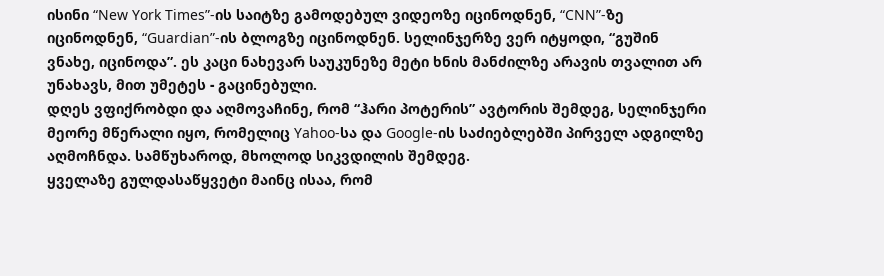ისინი “New York Times”-ის საიტზე გამოდებულ ვიდეოზე იცინოდნენ, “CNN”-ზე იცინოდნენ, “Guardian”-ის ბლოგზე იცინოდნენ. სელინჯერზე ვერ იტყოდი, “გუშინ ვნახე, იცინოდა”. ეს კაცი ნახევარ საუკუნეზე მეტი ხნის მანძილზე არავის თვალით არ უნახავს, მით უმეტეს - გაცინებული.
დღეს ვფიქრობდი და აღმოვაჩინე, რომ “ჰარი პოტერის” ავტორის შემდეგ, სელინჯერი მეორე მწერალი იყო, რომელიც Yahoo-სა და Google-ის საძიებლებში პირველ ადგილზე აღმოჩნდა. სამწუხაროდ, მხოლოდ სიკვდილის შემდეგ.
ყველაზე გულდასაწყვეტი მაინც ისაა, რომ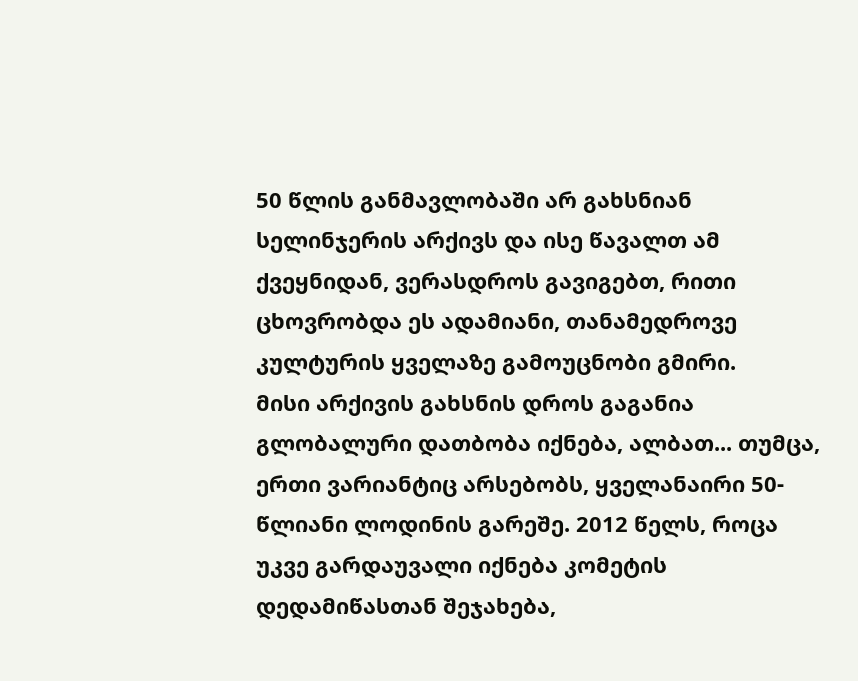50 წლის განმავლობაში არ გახსნიან სელინჯერის არქივს და ისე წავალთ ამ ქვეყნიდან, ვერასდროს გავიგებთ, რითი ცხოვრობდა ეს ადამიანი, თანამედროვე კულტურის ყველაზე გამოუცნობი გმირი.
მისი არქივის გახსნის დროს გაგანია გლობალური დათბობა იქნება, ალბათ... თუმცა, ერთი ვარიანტიც არსებობს, ყველანაირი 50-წლიანი ლოდინის გარეშე. 2012 წელს, როცა უკვე გარდაუვალი იქნება კომეტის დედამიწასთან შეჯახება,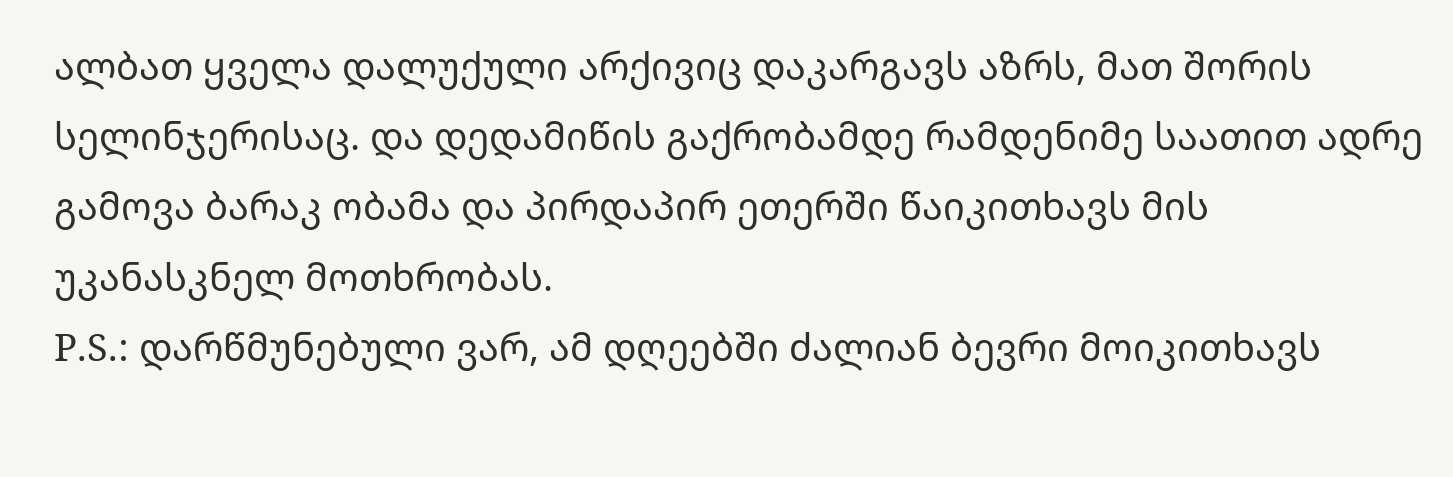ალბათ ყველა დალუქული არქივიც დაკარგავს აზრს, მათ შორის სელინჯერისაც. და დედამიწის გაქრობამდე რამდენიმე საათით ადრე გამოვა ბარაკ ობამა და პირდაპირ ეთერში წაიკითხავს მის უკანასკნელ მოთხრობას.
P.S.: დარწმუნებული ვარ, ამ დღეებში ძალიან ბევრი მოიკითხავს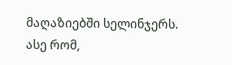მაღაზიებში სელინჯერს. ასე რომ,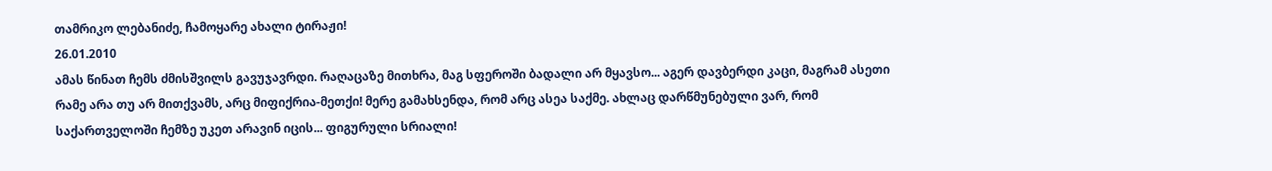თამრიკო ლებანიძე, ჩამოყარე ახალი ტირაჟი!
26.01.2010
ამას წინათ ჩემს ძმისშვილს გავუჯავრდი. რაღაცაზე მითხრა, მაგ სფეროში ბადალი არ მყავსო... აგერ დავბერდი კაცი, მაგრამ ასეთი რამე არა თუ არ მითქვამს, არც მიფიქრია-მეთქი! მერე გამახსენდა, რომ არც ასეა საქმე. ახლაც დარწმუნებული ვარ, რომ საქართველოში ჩემზე უკეთ არავინ იცის... ფიგურული სრიალი!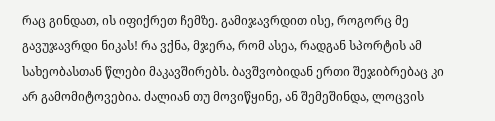რაც გინდათ, ის იფიქრეთ ჩემზე. გამიჯავრდით ისე, როგორც მე გავუჯავრდი ნიკას! რა ვქნა, მჯერა, რომ ასეა, რადგან სპორტის ამ სახეობასთან წლები მაკავშირებს. ბავშვობიდან ერთი შეჯიბრებაც კი არ გამომიტოვებია. ძალიან თუ მოვიწყინე, ან შემეშინდა, ლოცვის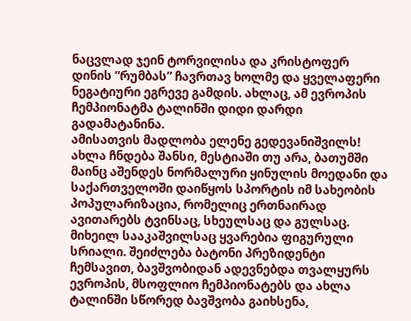ნაცვლად ჯეინ ტორვილისა და კრისტოფერ დინის ”რუმბას” ჩავრთავ ხოლმე და ყველაფერი ნეგატიური ეგრევე გამდის. ახლაც, ამ ევროპის ჩემპიონატმა ტალინში დიდი დარდი გადამატანინა.
ამისათვის მადლობა ელენე გედევანიშვილს!
ახლა ჩნდება შანსი, მესტიაში თუ არა, ბათუმში მაინც აშენდეს ნორმალური ყინულის მოედანი და საქართველოში დაიწყოს სპორტის იმ სახეობის პოპულარიზაცია, რომელიც ერთნაირად ავითარებს ტვინსაც, სხეულსაც და გულსაც.
მიხეილ სააკაშვილსაც ყვარებია ფიგურული სრიალი. შეიძლება ბატონი პრეზიდენტი ჩემსავით, ბავშვობიდან ადევნებდა თვალყურს ევროპის, მსოფლიო ჩემპიონატებს და ახლა ტალინში სწორედ ბავშვობა გაიხსენა,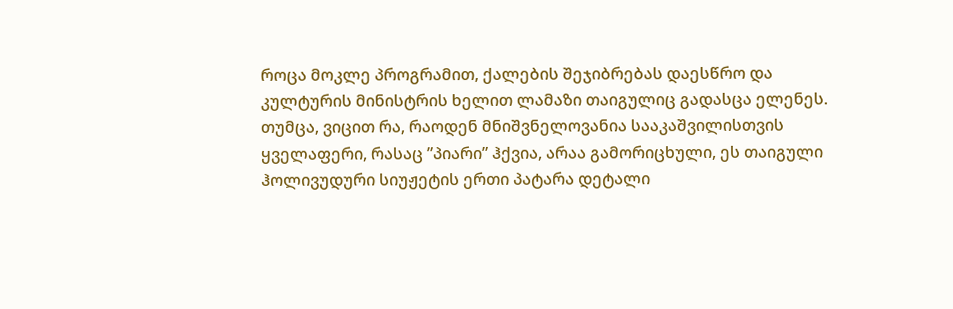როცა მოკლე პროგრამით, ქალების შეჯიბრებას დაესწრო და კულტურის მინისტრის ხელით ლამაზი თაიგულიც გადასცა ელენეს. თუმცა, ვიცით რა, რაოდენ მნიშვნელოვანია სააკაშვილისთვის ყველაფერი, რასაც ”პიარი” ჰქვია, არაა გამორიცხული, ეს თაიგული ჰოლივუდური სიუჟეტის ერთი პატარა დეტალი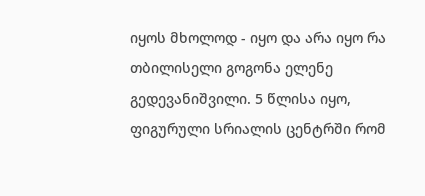იყოს მხოლოდ - იყო და არა იყო რა თბილისელი გოგონა ელენე გედევანიშვილი. 5 წლისა იყო, ფიგურული სრიალის ცენტრში რომ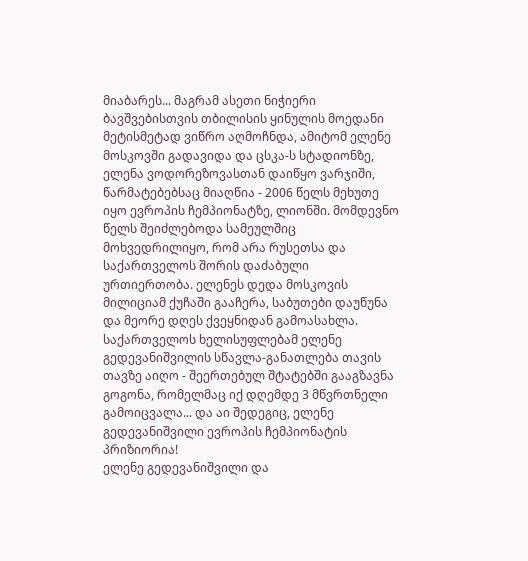მიაბარეს... მაგრამ ასეთი ნიჭიერი ბავშვებისთვის თბილისის ყინულის მოედანი მეტისმეტად ვიწრო აღმოჩნდა, ამიტომ ელენე მოსკოვში გადავიდა და ცსკა-ს სტადიონზე, ელენა ვოდორეზოვასთან დაიწყო ვარჯიში, წარმატებებსაც მიაღწია - 2006 წელს მეხუთე იყო ევროპის ჩემპიონატზე, ლიონში. მომდევნო წელს შეიძლებოდა სამეულშიც მოხვედრილიყო, რომ არა რუსეთსა და საქართველოს შორის დაძაბული ურთიერთობა. ელენეს დედა მოსკოვის მილიციამ ქუჩაში გააჩერა, საბუთები დაუწუნა და მეორე დღეს ქვეყნიდან გამოასახლა. საქართველოს ხელისუფლებამ ელენე გედევანიშვილის სწავლა-განათლება თავის თავზე აიღო - შეერთებულ შტატებში გააგზავნა გოგონა, რომელმაც იქ დღემდე 3 მწვრთნელი გამოიცვალა... და აი შედეგიც, ელენე გედევანიშვილი ევროპის ჩემპიონატის პრიზიორია!
ელენე გედევანიშვილი და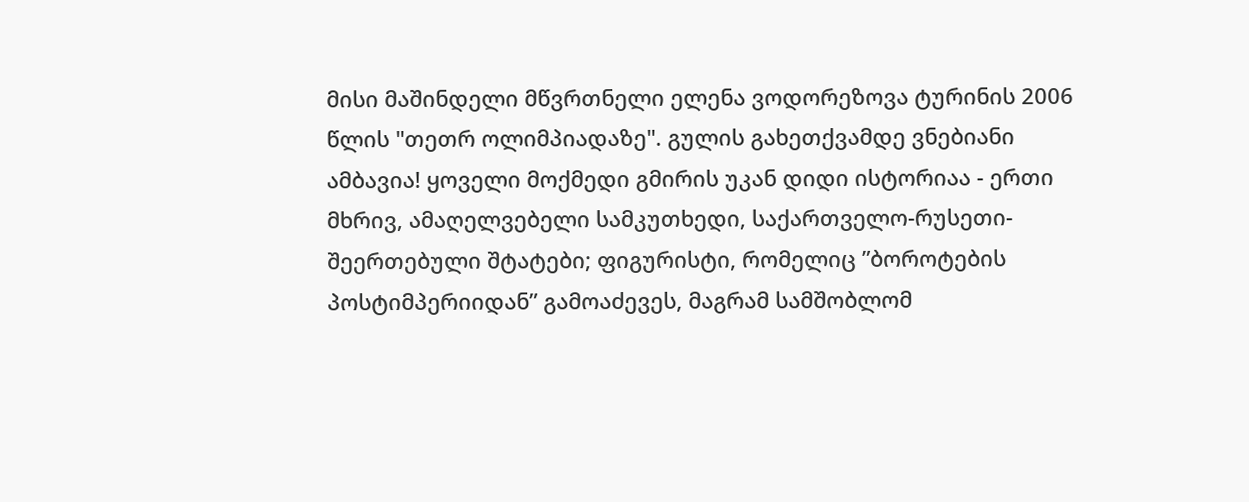მისი მაშინდელი მწვრთნელი ელენა ვოდორეზოვა ტურინის 2006 წლის "თეთრ ოლიმპიადაზე". გულის გახეთქვამდე ვნებიანი ამბავია! ყოველი მოქმედი გმირის უკან დიდი ისტორიაა - ერთი მხრივ, ამაღელვებელი სამკუთხედი, საქართველო-რუსეთი-შეერთებული შტატები; ფიგურისტი, რომელიც ”ბოროტების პოსტიმპერიიდან” გამოაძევეს, მაგრამ სამშობლომ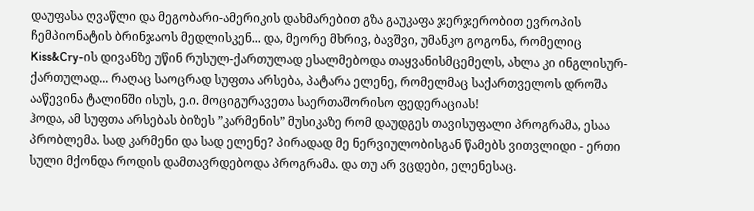დაუფასა ღვაწლი და მეგობარი-ამერიკის დახმარებით გზა გაუკაფა ჯერჯერობით ევროპის ჩემპიონატის ბრინჯაოს მედლისკენ... და, მეორე მხრივ, ბავშვი, უმანკო გოგონა, რომელიც Kiss&Cry-ის დივანზე უწინ რუსულ-ქართულად ესალმებოდა თაყვანისმცემელს, ახლა კი ინგლისურ-ქართულად... რაღაც საოცრად სუფთა არსება, პატარა ელენე, რომელმაც საქართველოს დროშა ააწევინა ტალინში ისუს, ე.ი. მოციგურავეთა საერთაშორისო ფედერაციას!
ჰოდა, ამ სუფთა არსებას ბიზეს ”კარმენის” მუსიკაზე რომ დაუდგეს თავისუფალი პროგრამა, ესაა პრობლემა. სად კარმენი და სად ელენე? პირადად მე ნერვიულობისგან წამებს ვითვლიდი - ერთი სული მქონდა როდის დამთავრდებოდა პროგრამა. და თუ არ ვცდები, ელენესაც.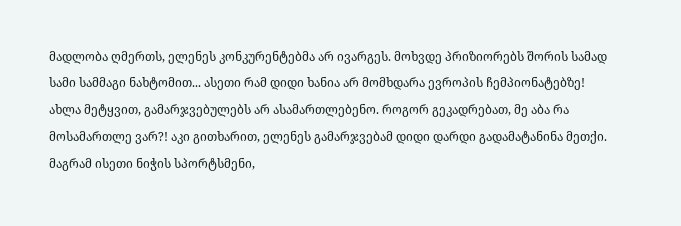მადლობა ღმერთს, ელენეს კონკურენტებმა არ ივარგეს. მოხვდე პრიზიორებს შორის სამად სამი სამმაგი ნახტომით... ასეთი რამ დიდი ხანია არ მომხდარა ევროპის ჩემპიონატებზე!
ახლა მეტყვით, გამარჯვებულებს არ ასამართლებენო. როგორ გეკადრებათ, მე აბა რა მოსამართლე ვარ?! აკი გითხარით, ელენეს გამარჯვებამ დიდი დარდი გადამატანინა მეთქი. მაგრამ ისეთი ნიჭის სპორტსმენი,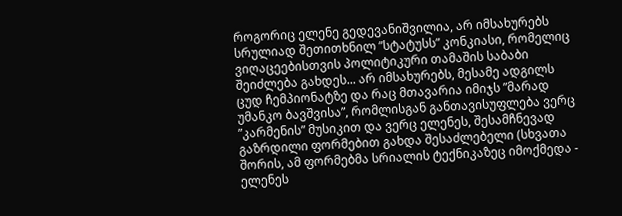როგორიც ელენე გედევანიშვილია, არ იმსახურებს სრულიად შეთითხნილ ”სტატუსს” კონკიასი, რომელიც ვიღაცეებისთვის პოლიტიკური თამაშის საბაბი შეიძლება გახდეს... არ იმსახურებს, მესამე ადგილს ცუდ ჩემპიონატზე და რაც მთავარია იმიჯს ”მარად უმანკო ბავშვისა”, რომლისგან განთავისუფლება ვერც ”კარმენის” მუსიკით და ვერც ელენეს, შესამჩნევად გაზრდილი ფორმებით გახდა შესაძლებელი (სხვათა შორის, ამ ფორმებმა სრიალის ტექნიკაზეც იმოქმედა - ელენეს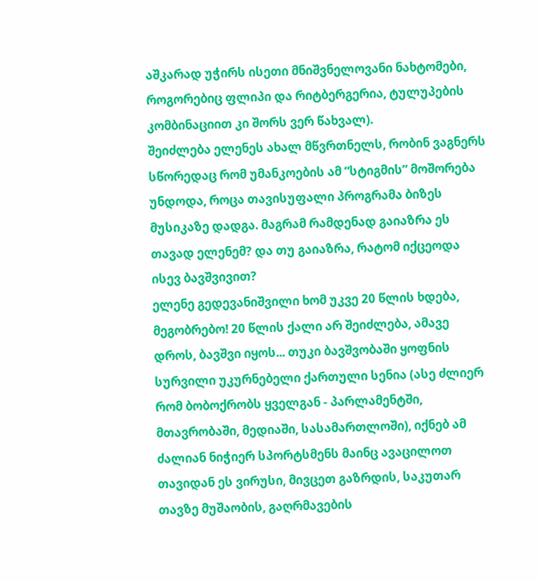აშკარად უჭირს ისეთი მნიშვნელოვანი ნახტომები, როგორებიც ფლიპი და რიტბერგერია, ტულუპების კომბინაციით კი შორს ვერ წახვალ).
შეიძლება ელენეს ახალ მწვრთნელს, რობინ ვაგნერს სწორედაც რომ უმანკოების ამ ”სტიგმის” მოშორება უნდოდა, როცა თავისუფალი პროგრამა ბიზეს მუსიკაზე დადგა. მაგრამ რამდენად გაიაზრა ეს თავად ელენემ? და თუ გაიაზრა, რატომ იქცეოდა ისევ ბავშვივით?
ელენე გედევანიშვილი ხომ უკვე 20 წლის ხდება, მეგობრებო! 20 წლის ქალი არ შეიძლება, ამავე დროს, ბავშვი იყოს... თუკი ბავშვობაში ყოფნის სურვილი უკურნებელი ქართული სენია (ასე ძლიერ რომ ბობოქრობს ყველგან - პარლამენტში, მთავრობაში, მედიაში, სასამართლოში), იქნებ ამ ძალიან ნიჭიერ სპორტსმენს მაინც ავაცილოთ თავიდან ეს ვირუსი, მივცეთ გაზრდის, საკუთარ თავზე მუშაობის, გაღრმავების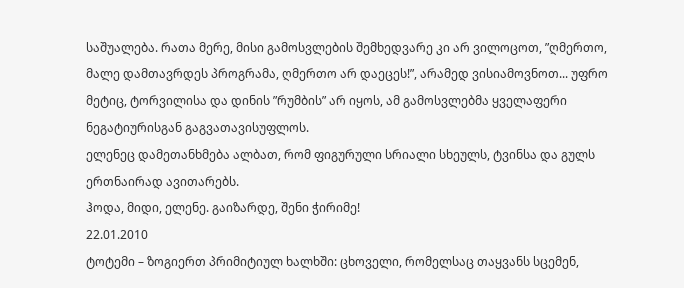საშუალება. რათა მერე, მისი გამოსვლების შემხედვარე კი არ ვილოცოთ, ”ღმერთო, მალე დამთავრდეს პროგრამა, ღმერთო არ დაეცეს!”, არამედ ვისიამოვნოთ... უფრო მეტიც, ტორვილისა და დინის ”რუმბის” არ იყოს, ამ გამოსვლებმა ყველაფერი ნეგატიურისგან გაგვათავისუფლოს.
ელენეც დამეთანხმება ალბათ, რომ ფიგურული სრიალი სხეულს, ტვინსა და გულს ერთნაირად ავითარებს.
ჰოდა, მიდი, ელენე. გაიზარდე, შენი ჭირიმე!
22.01.2010
ტოტემი – ზოგიერთ პრიმიტიულ ხალხში: ცხოველი, რომელსაც თაყვანს სცემენ,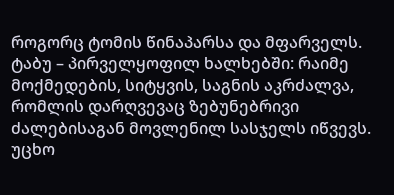როგორც ტომის წინაპარსა და მფარველს.
ტაბუ – პირველყოფილ ხალხებში: რაიმე მოქმედების, სიტყვის, საგნის აკრძალვა, რომლის დარღვევაც ზებუნებრივი ძალებისაგან მოვლენილ სასჯელს იწვევს.
უცხო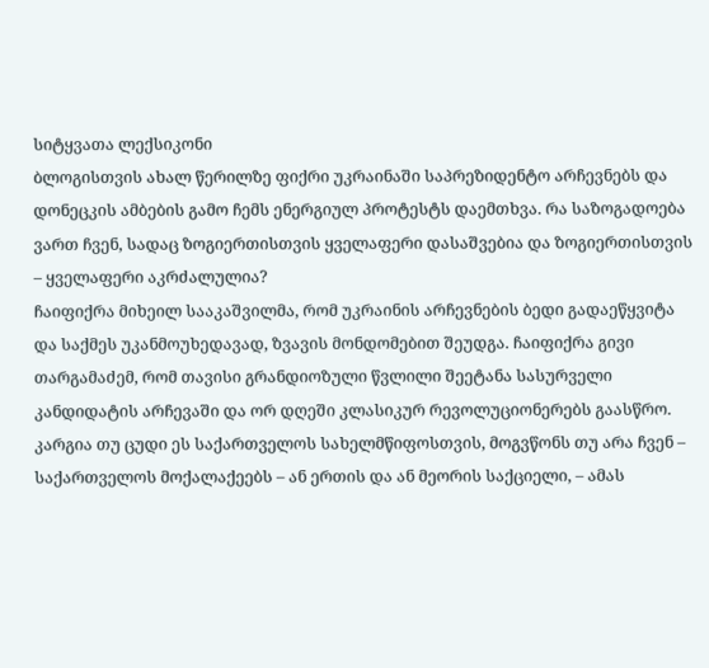სიტყვათა ლექსიკონი
ბლოგისთვის ახალ წერილზე ფიქრი უკრაინაში საპრეზიდენტო არჩევნებს და დონეცკის ამბების გამო ჩემს ენერგიულ პროტესტს დაემთხვა. რა საზოგადოება ვართ ჩვენ, სადაც ზოგიერთისთვის ყველაფერი დასაშვებია და ზოგიერთისთვის – ყველაფერი აკრძალულია?
ჩაიფიქრა მიხეილ სააკაშვილმა, რომ უკრაინის არჩევნების ბედი გადაეწყვიტა და საქმეს უკანმოუხედავად, ზვავის მონდომებით შეუდგა. ჩაიფიქრა გივი თარგამაძემ, რომ თავისი გრანდიოზული წვლილი შეეტანა სასურველი კანდიდატის არჩევაში და ორ დღეში კლასიკურ რევოლუციონერებს გაასწრო. კარგია თუ ცუდი ეს საქართველოს სახელმწიფოსთვის, მოგვწონს თუ არა ჩვენ – საქართველოს მოქალაქეებს – ან ერთის და ან მეორის საქციელი, – ამას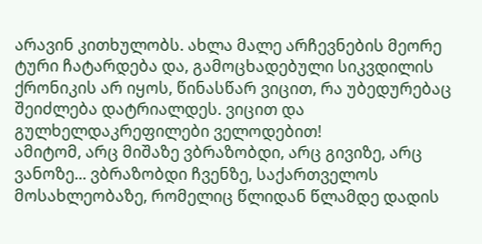არავინ კითხულობს. ახლა მალე არჩევნების მეორე ტური ჩატარდება და, გამოცხადებული სიკვდილის ქრონიკის არ იყოს, წინასწარ ვიცით, რა უბედურებაც შეიძლება დატრიალდეს. ვიცით და გულხელდაკრეფილები ველოდებით!
ამიტომ, არც მიშაზე ვბრაზობდი, არც გივიზე, არც ვანოზე... ვბრაზობდი ჩვენზე, საქართველოს მოსახლეობაზე, რომელიც წლიდან წლამდე დადის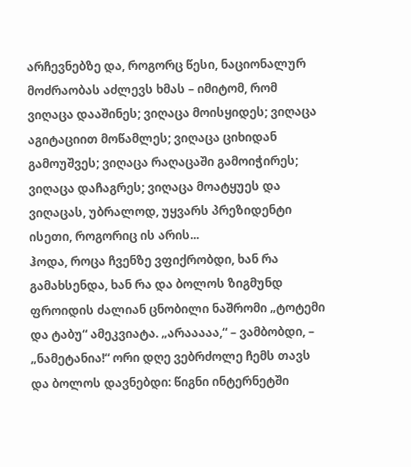არჩევნებზე და, როგორც წესი, ნაციონალურ მოძრაობას აძლევს ხმას – იმიტომ, რომ ვიღაცა დააშინეს; ვიღაცა მოისყიდეს; ვიღაცა აგიტაციით მოწამლეს; ვიღაცა ციხიდან გამოუშვეს; ვიღაცა რაღაცაში გამოიჭირეს; ვიღაცა დაჩაგრეს; ვიღაცა მოატყუეს და ვიღაცას, უბრალოდ, უყვარს პრეზიდენტი ისეთი, როგორიც ის არის...
ჰოდა, როცა ჩვენზე ვფიქრობდი, ხან რა გამახსენდა, ხან რა და ბოლოს ზიგმუნდ ფროიდის ძალიან ცნობილი ნაშრომი „ტოტემი და ტაბუ“ ამეკვიატა. „არააააა,“ – ვამბობდი, – „ნამეტანია!“ ორი დღე ვებრძოლე ჩემს თავს და ბოლოს დავნებდი: წიგნი ინტერნეტში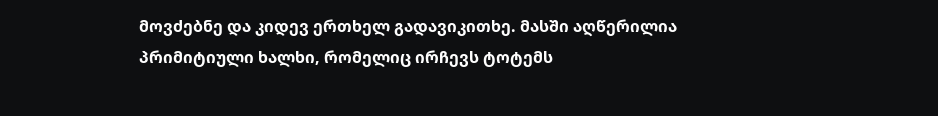მოვძებნე და კიდევ ერთხელ გადავიკითხე. მასში აღწერილია პრიმიტიული ხალხი, რომელიც ირჩევს ტოტემს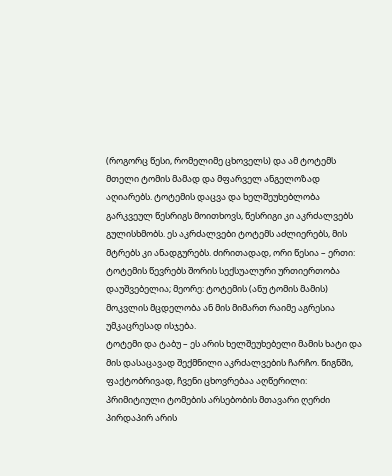(როგორც წესი, რომელიმე ცხოველს) და ამ ტოტემს მთელი ტომის მამად და მფარველ ანგელოზად აღიარებს. ტოტემის დაცვა და ხელშეუხებლობა გარკვეულ წესრიგს მოითხოვს, წესრიგი კი აკრძალვებს გულისხმობს. ეს აკრძალვები ტოტემს აძლიერებს, მის მტრებს კი ანადგურებს. ძირითადად, ორი წესია – ერთი: ტოტემის წევრებს შორის სექსუალური ურთიერთობა დაუშვებელია; მეორე: ტოტემის (ანუ ტომის მამის) მოკვლის მცდელობა ან მის მიმართ რაიმე აგრესია უმკაცრესად ისჯება.
ტოტემი და ტაბუ – ეს არის ხელშეუხებელი მამის ხატი და მის დასაცავად შექმნილი აკრძალვების ჩარჩო. წიგნში, ფაქტობრივად, ჩვენი ცხოვრებაა აღწერილი: პრიმიტიული ტომების არსებობის მთავარი ღერძი პირდაპირ არის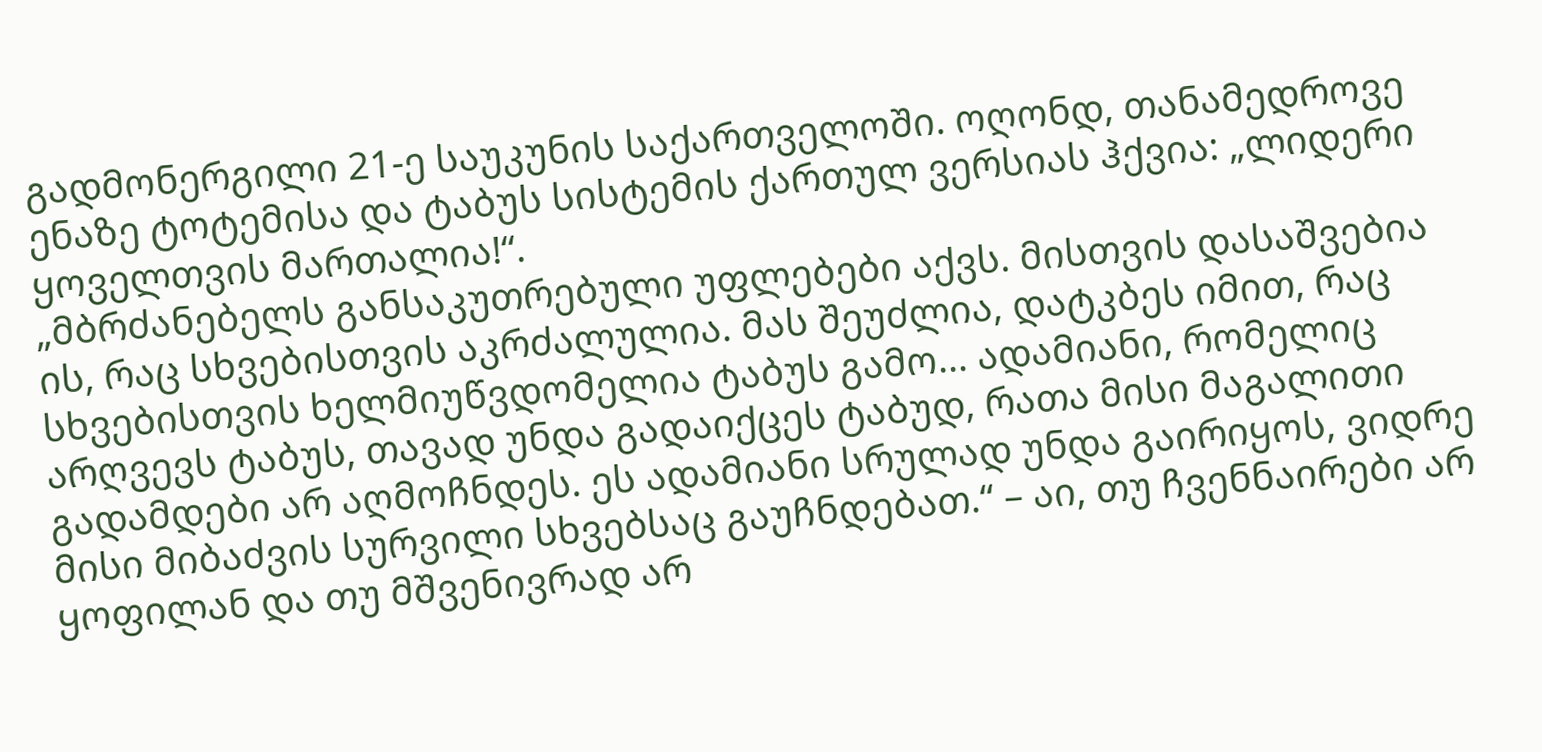გადმონერგილი 21-ე საუკუნის საქართველოში. ოღონდ, თანამედროვე ენაზე ტოტემისა და ტაბუს სისტემის ქართულ ვერსიას ჰქვია: „ლიდერი ყოველთვის მართალია!“.
„მბრძანებელს განსაკუთრებული უფლებები აქვს. მისთვის დასაშვებია ის, რაც სხვებისთვის აკრძალულია. მას შეუძლია, დატკბეს იმით, რაც სხვებისთვის ხელმიუწვდომელია ტაბუს გამო... ადამიანი, რომელიც არღვევს ტაბუს, თავად უნდა გადაიქცეს ტაბუდ, რათა მისი მაგალითი გადამდები არ აღმოჩნდეს. ეს ადამიანი სრულად უნდა გაირიყოს, ვიდრე მისი მიბაძვის სურვილი სხვებსაც გაუჩნდებათ.“ – აი, თუ ჩვენნაირები არ ყოფილან და თუ მშვენივრად არ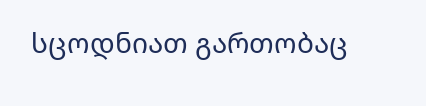სცოდნიათ გართობაც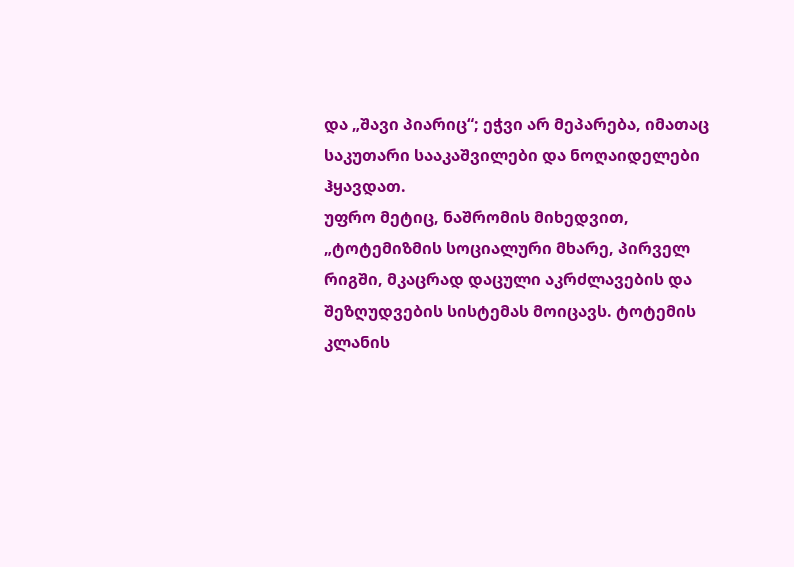და „შავი პიარიც“; ეჭვი არ მეპარება, იმათაც საკუთარი სააკაშვილები და ნოღაიდელები ჰყავდათ.
უფრო მეტიც, ნაშრომის მიხედვით, „ტოტემიზმის სოციალური მხარე, პირველ რიგში, მკაცრად დაცული აკრძლავების და შეზღუდვების სისტემას მოიცავს. ტოტემის კლანის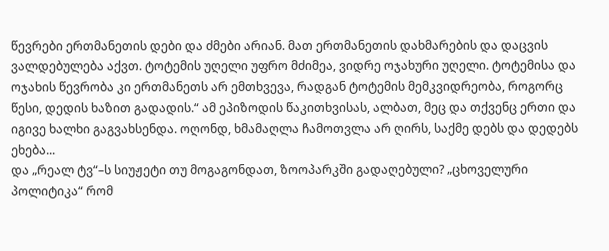წევრები ერთმანეთის დები და ძმები არიან. მათ ერთმანეთის დახმარების და დაცვის ვალდებულება აქვთ. ტოტემის უღელი უფრო მძიმეა, ვიდრე ოჯახური უღელი. ტოტემისა და ოჯახის წევრობა კი ერთმანეთს არ ემთხვევა, რადგან ტოტემის მემკვიდრეობა, როგორც წესი, დედის ხაზით გადადის.“ ამ ეპიზოდის წაკითხვისას, ალბათ, მეც და თქვენც ერთი და იგივე ხალხი გაგვახსენდა. ოღონდ, ხმამაღლა ჩამოთვლა არ ღირს, საქმე დებს და დედებს ეხება...
და „რეალ ტვ“–ს სიუჟეტი თუ მოგაგონდათ, ზოოპარკში გადაღებული? „ცხოველური პოლიტიკა“ რომ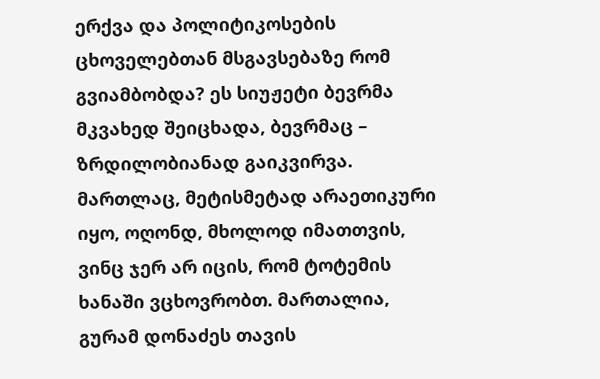ერქვა და პოლიტიკოსების ცხოველებთან მსგავსებაზე რომ გვიამბობდა? ეს სიუჟეტი ბევრმა მკვახედ შეიცხადა, ბევრმაც – ზრდილობიანად გაიკვირვა. მართლაც, მეტისმეტად არაეთიკური იყო, ოღონდ, მხოლოდ იმათთვის, ვინც ჯერ არ იცის, რომ ტოტემის ხანაში ვცხოვრობთ. მართალია, გურამ დონაძეს თავის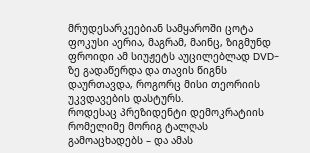მრუდესარკეებიან სამყაროში ცოტა ფოკუსი აერია, მაგრამ, მაინც, ზიგმუნდ ფროიდი ამ სიუჟეტს აუცილებლად DVD-ზე გადაწერდა და თავის წიგნს დაურთავდა, როგორც მისი თეორიის უკვდავების დასტურს.
როდესაც პრეზიდენტი დემოკრატიის რომელიმე მორიგ ტალღას გამოაცხადებს – და ამას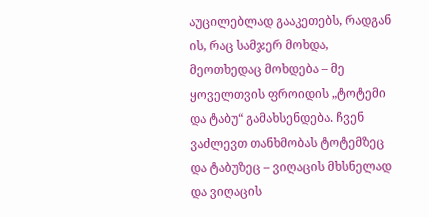აუცილებლად გააკეთებს, რადგან ის, რაც სამჯერ მოხდა, მეოთხედაც მოხდება – მე ყოველთვის ფროიდის „ტოტემი და ტაბუ“ გამახსენდება. ჩვენ ვაძლევთ თანხმობას ტოტემზეც და ტაბუზეც – ვიღაცის მხსნელად და ვიღაცის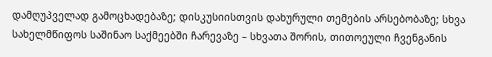დამღუპველად გამოცხადებაზე; დისკუსიისთვის დახურული თემების არსებობაზე; სხვა სახელმწიფოს საშინაო საქმეებში ჩარევაზე – სხვათა შორის, თითოეული ჩვენგანის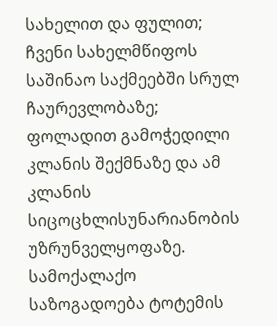სახელით და ფულით; ჩვენი სახელმწიფოს საშინაო საქმეებში სრულ ჩაურევლობაზე; ფოლადით გამოჭედილი კლანის შექმნაზე და ამ კლანის სიცოცხლისუნარიანობის უზრუნველყოფაზე.
სამოქალაქო საზოგადოება ტოტემის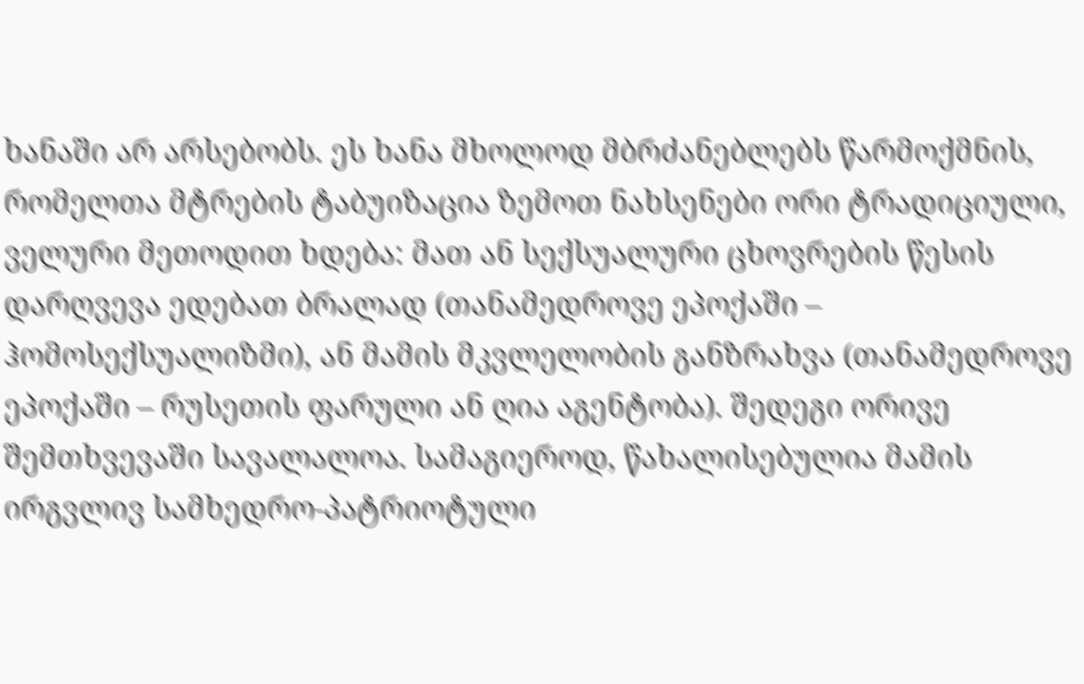ხანაში არ არსებობს. ეს ხანა მხოლოდ მბრძანებლებს წარმოქმნის, რომელთა მტრების ტაბუიზაცია ზემოთ ნახსენები ორი ტრადიციული, ველური მეთოდით ხდება: მათ ან სექსუალური ცხოვრების წესის დარღვევა ედებათ ბრალად (თანამედროვე ეპოქაში – ჰომოსექსუალიზმი), ან მამის მკვლელობის განზრახვა (თანამედროვე ეპოქაში – რუსეთის ფარული ან ღია აგენტობა). შედეგი ორივე შემთხვევაში სავალალოა. სამაგიეროდ, წახალისებულია მამის ირგვლივ სამხედრო-პატრიოტული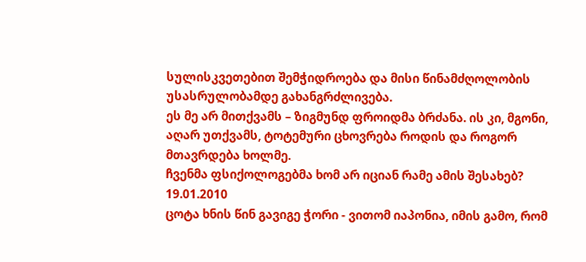სულისკვეთებით შემჭიდროება და მისი წინამძღოლობის უსასრულობამდე გახანგრძლივება.
ეს მე არ მითქვამს – ზიგმუნდ ფროიდმა ბრძანა. ის კი, მგონი, აღარ უთქვამს, ტოტემური ცხოვრება როდის და როგორ მთავრდება ხოლმე.
ჩვენმა ფსიქოლოგებმა ხომ არ იციან რამე ამის შესახებ?
19.01.2010
ცოტა ხნის წინ გავიგე ჭორი - ვითომ იაპონია, იმის გამო, რომ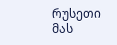რუსეთი მას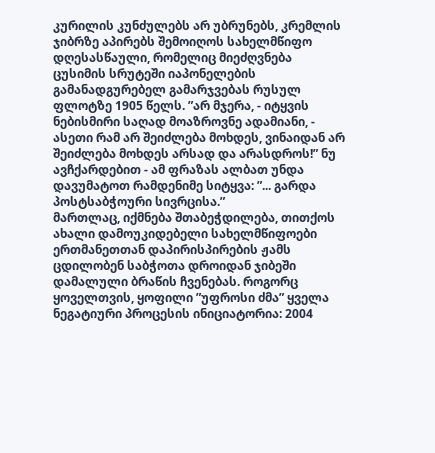კურილის კუნძულებს არ უბრუნებს, კრემლის ჯიბრზე აპირებს შემოიღოს სახელმწიფო დღესასწაული, რომელიც მიეძღვნება ცუსიმის სრუტეში იაპონელების გამანადგურებელ გამარჯვებას რუსულ ფლოტზე 1905 წელს. ”არ მჯერა, - იტყვის ნებისმირი საღად მოაზროვნე ადამიანი, - ასეთი რამ არ შეიძლება მოხდეს, ვინაიდან არ შეიძლება მოხდეს არსად და არასდროს!” ნუ ავჩქარდებით - ამ ფრაზას ალბათ უნდა დავუმატოთ რამდენიმე სიტყვა: ”... გარდა პოსტსაბჭოური სივრცისა.”
მართლაც, იქმნება შთაბეჭდილება, თითქოს ახალი დამოუკიდებელი სახელმწიფოები ერთმანეთთან დაპირისპირების ჟამს ცდილობენ საბჭოთა დროიდან ჯიბეში დამალული ბრაწის ჩვენებას. როგორც ყოველთვის, ყოფილი ”უფროსი ძმა” ყველა ნეგატიური პროცესის ინიციატორია: 2004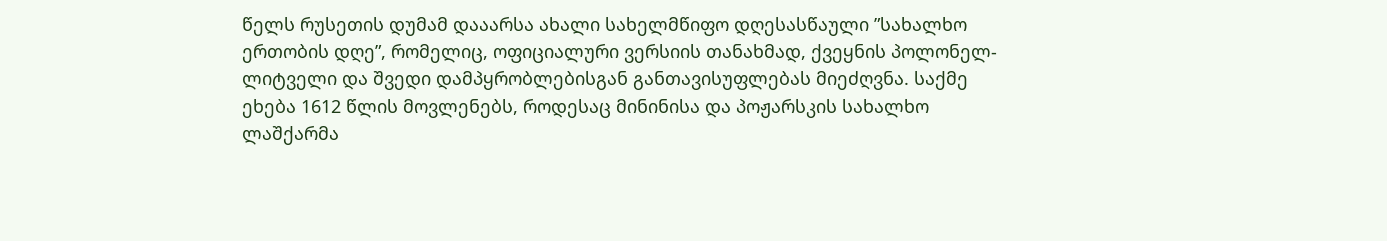წელს რუსეთის დუმამ დააარსა ახალი სახელმწიფო დღესასწაული ”სახალხო ერთობის დღე”, რომელიც, ოფიციალური ვერსიის თანახმად, ქვეყნის პოლონელ-ლიტველი და შვედი დამპყრობლებისგან განთავისუფლებას მიეძღვნა. საქმე ეხება 1612 წლის მოვლენებს, როდესაც მინინისა და პოჟარსკის სახალხო ლაშქარმა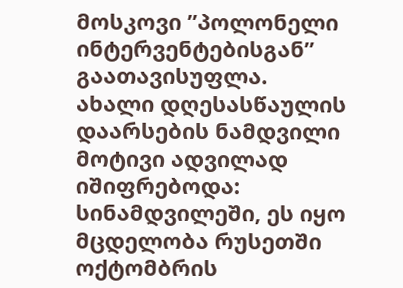მოსკოვი ”პოლონელი ინტერვენტებისგან” გაათავისუფლა.
ახალი დღესასწაულის დაარსების ნამდვილი მოტივი ადვილად იშიფრებოდა: სინამდვილეში, ეს იყო მცდელობა რუსეთში ოქტომბრის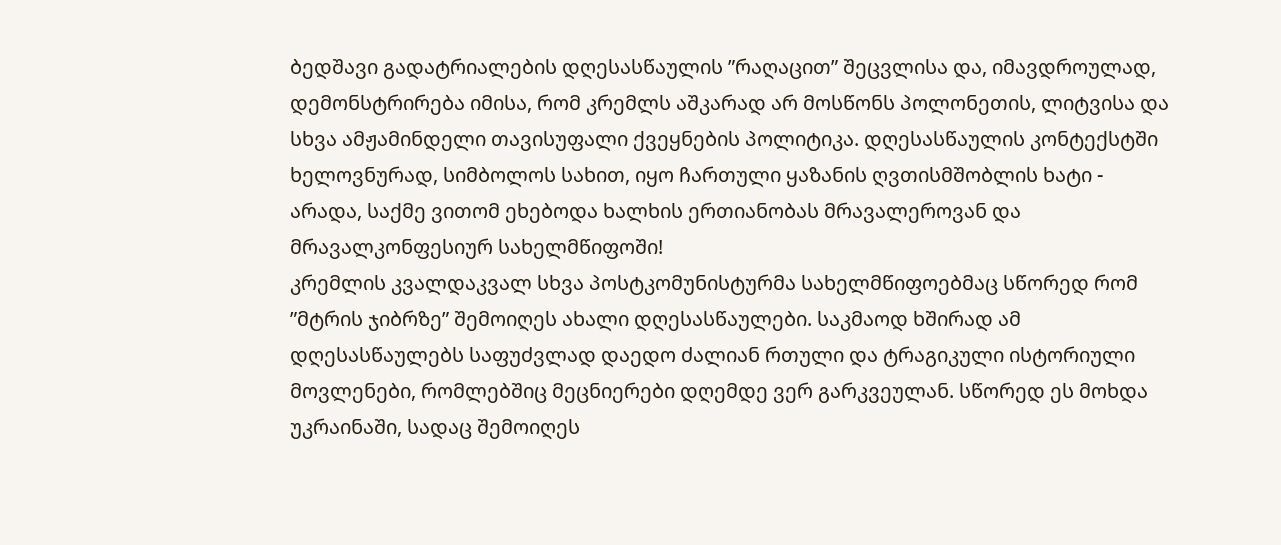ბედშავი გადატრიალების დღესასწაულის ”რაღაცით” შეცვლისა და, იმავდროულად, დემონსტრირება იმისა, რომ კრემლს აშკარად არ მოსწონს პოლონეთის, ლიტვისა და სხვა ამჟამინდელი თავისუფალი ქვეყნების პოლიტიკა. დღესასწაულის კონტექსტში ხელოვნურად, სიმბოლოს სახით, იყო ჩართული ყაზანის ღვთისმშობლის ხატი - არადა, საქმე ვითომ ეხებოდა ხალხის ერთიანობას მრავალეროვან და მრავალკონფესიურ სახელმწიფოში!
კრემლის კვალდაკვალ სხვა პოსტკომუნისტურმა სახელმწიფოებმაც სწორედ რომ ”მტრის ჯიბრზე” შემოიღეს ახალი დღესასწაულები. საკმაოდ ხშირად ამ დღესასწაულებს საფუძვლად დაედო ძალიან რთული და ტრაგიკული ისტორიული მოვლენები, რომლებშიც მეცნიერები დღემდე ვერ გარკვეულან. სწორედ ეს მოხდა უკრაინაში, სადაც შემოიღეს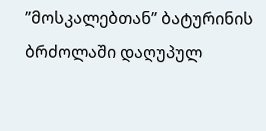”მოსკალებთან” ბატურინის ბრძოლაში დაღუპულ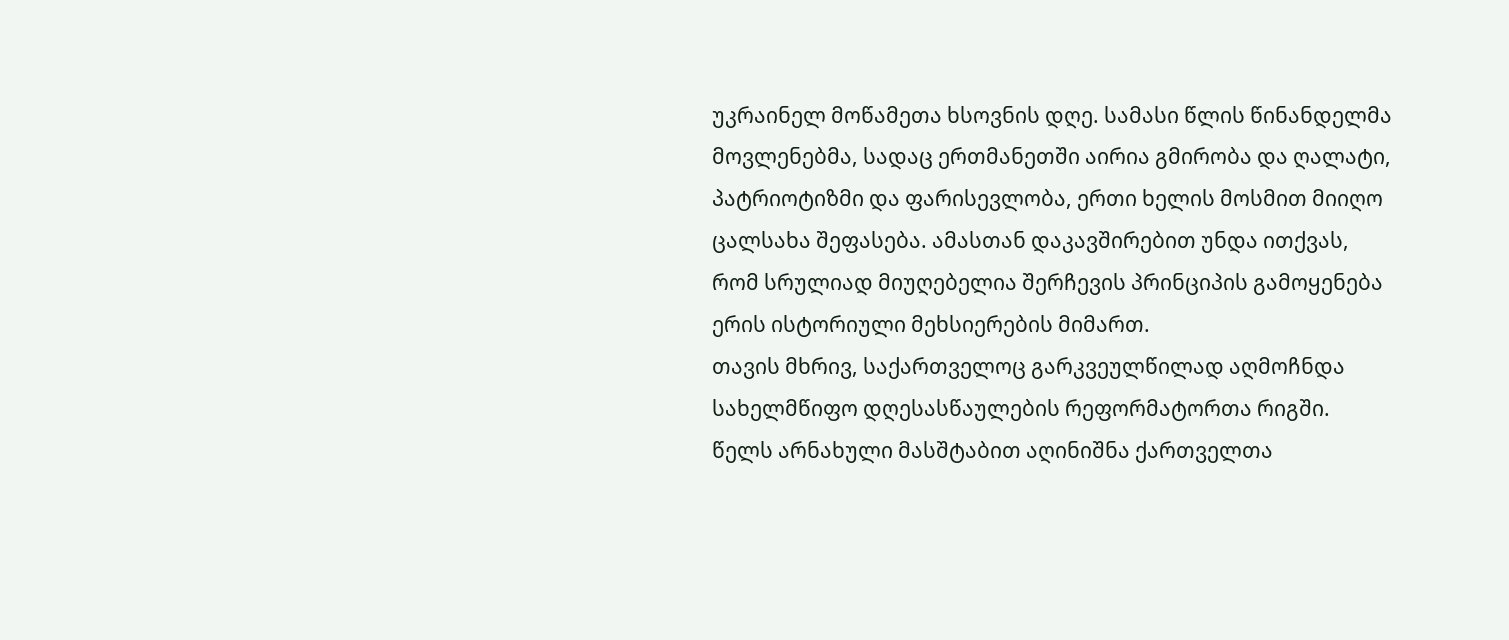უკრაინელ მოწამეთა ხსოვნის დღე. სამასი წლის წინანდელმა მოვლენებმა, სადაც ერთმანეთში აირია გმირობა და ღალატი, პატრიოტიზმი და ფარისევლობა, ერთი ხელის მოსმით მიიღო ცალსახა შეფასება. ამასთან დაკავშირებით უნდა ითქვას, რომ სრულიად მიუღებელია შერჩევის პრინციპის გამოყენება ერის ისტორიული მეხსიერების მიმართ.
თავის მხრივ, საქართველოც გარკვეულწილად აღმოჩნდა სახელმწიფო დღესასწაულების რეფორმატორთა რიგში. წელს არნახული მასშტაბით აღინიშნა ქართველთა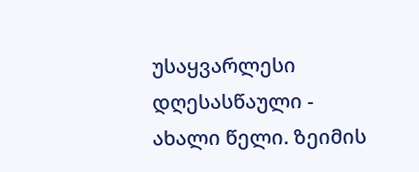უსაყვარლესი დღესასწაული - ახალი წელი. ზეიმის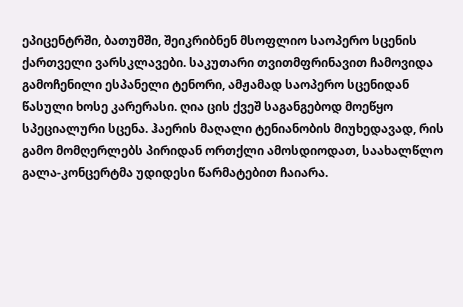ეპიცენტრში, ბათუმში, შეიკრიბნენ მსოფლიო საოპერო სცენის ქართველი ვარსკლავები. საკუთარი თვითმფრინავით ჩამოვიდა გამოჩენილი ესპანელი ტენორი, ამჟამად საოპერო სცენიდან წასული ხოსე კარერასი. ღია ცის ქვეშ საგანგებოდ მოეწყო სპეციალური სცენა. ჰაერის მაღალი ტენიანობის მიუხედავად, რის გამო მომღერლებს პირიდან ორთქლი ამოსდიოდათ, საახალწლო გალა-კონცერტმა უდიდესი წარმატებით ჩაიარა.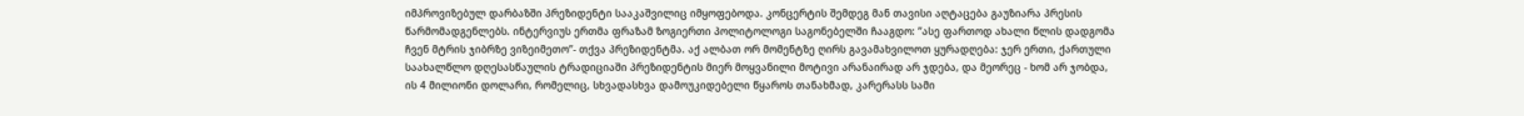იმპროვიზებულ დარბაზში პრეზიდენტი სააკაშვილიც იმყოფებოდა. კონცერტის შემდეგ მან თავისი აღტაცება გაუზიარა პრესის წარმომადგენლებს. ინტერვიუს ერთმა ფრაზამ ზოგიერთი პოლიტოლოგი საგონებელში ჩააგდო: ”ასე ფართოდ ახალი წლის დადგომა ჩვენ მტრის ჯიბრზე ვიზეიმეთო”- თქვა პრეზიდენტმა. აქ ალბათ ორ მომენტზე ღირს გავამახვილოთ ყურადღება: ჯერ ერთი, ქართული საახალწლო დღესასწაულის ტრადიციაში პრეზიდენტის მიერ მოყვანილი მოტივი არანაირად არ ჯდება, და მეორეც - ხომ არ ჯობდა, ის 4 მილიონი დოლარი, რომელიც, სხვადასხვა დამოუკიდებელი წყაროს თანახმად, კარერასს სამი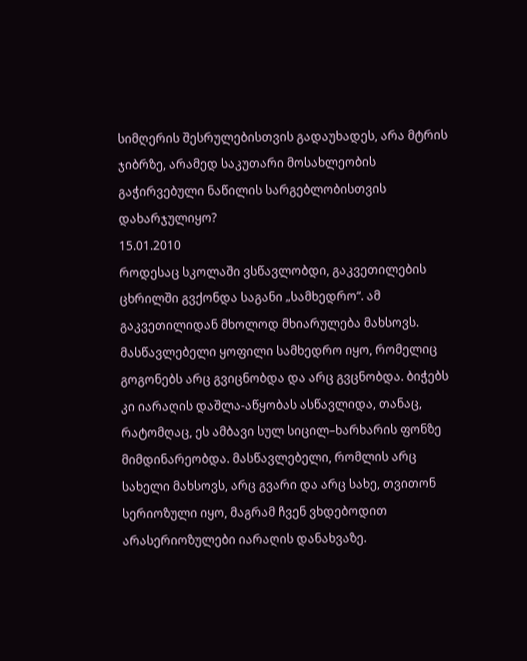სიმღერის შესრულებისთვის გადაუხადეს, არა მტრის ჯიბრზე, არამედ საკუთარი მოსახლეობის გაჭირვებული ნაწილის სარგებლობისთვის დახარჯულიყო?
15.01.2010
როდესაც სკოლაში ვსწავლობდი, გაკვეთილების ცხრილში გვქონდა საგანი „სამხედრო“. ამ გაკვეთილიდან მხოლოდ მხიარულება მახსოვს. მასწავლებელი ყოფილი სამხედრო იყო, რომელიც გოგონებს არც გვიცნობდა და არც გვცნობდა. ბიჭებს კი იარაღის დაშლა-აწყობას ასწავლიდა, თანაც, რატომღაც, ეს ამბავი სულ სიცილ–ხარხარის ფონზე მიმდინარეობდა. მასწავლებელი, რომლის არც სახელი მახსოვს, არც გვარი და არც სახე, თვითონ სერიოზული იყო, მაგრამ ჩვენ ვხდებოდით არასერიოზულები იარაღის დანახვაზე.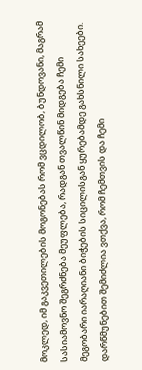მოკლედ, იმ გაკვეთილების მოგონებას რომ ვცდილობ, ბუნდოვანი, მაგრამ სასიამოვნო შეგრძნება მეუფლება, რადგან თვალწინ მიდგება ჩემი მეგობარი იარაღიანი ბიჭების სიცილისგან ყურებამდე გახსნილი სახეები.
დარწმუნებით შემიძლია ვთქვა, რომ ჩემთვის და ჩემი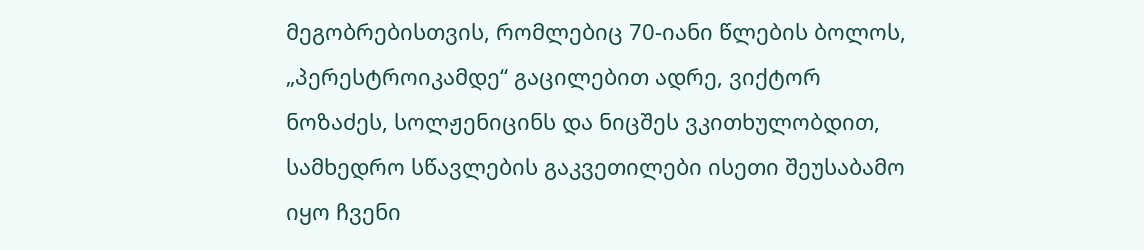მეგობრებისთვის, რომლებიც 70-იანი წლების ბოლოს, „პერესტროიკამდე“ გაცილებით ადრე, ვიქტორ ნოზაძეს, სოლჟენიცინს და ნიცშეს ვკითხულობდით, სამხედრო სწავლების გაკვეთილები ისეთი შეუსაბამო იყო ჩვენი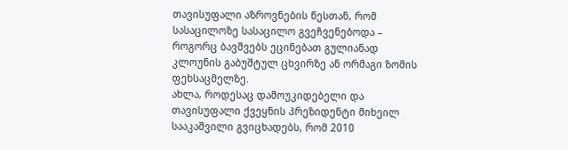თავისუფალი აზროვნების წესთან, რომ სასაცილოზე სასაცილო გვეჩვენებოდა – როგორც ბავშვებს ეცინებათ გულიანად კლოუნის გაბუშტულ ცხვირზე ან ორმაგი ზომის ფეხსაცმელზე.
ახლა, როდესაც დამოუკიდებელი და თავისუფალი ქვეყნის პრეზიდენტი მიხეილ სააკაშვილი გვიცხადებს, რომ 2010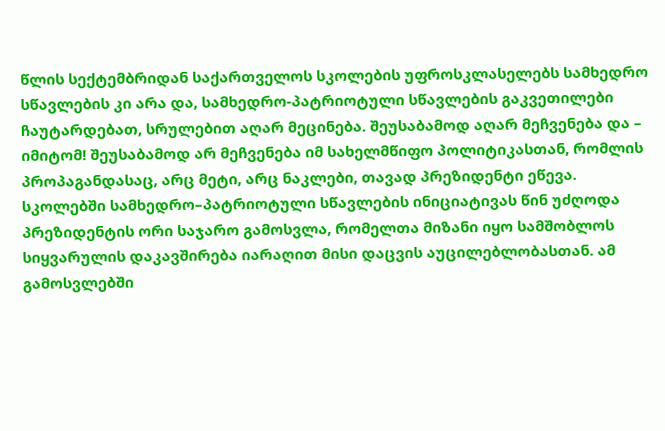წლის სექტემბრიდან საქართველოს სკოლების უფროსკლასელებს სამხედრო სწავლების კი არა და, სამხედრო-პატრიოტული სწავლების გაკვეთილები ჩაუტარდებათ, სრულებით აღარ მეცინება. შეუსაბამოდ აღარ მეჩვენება და – იმიტომ! შეუსაბამოდ არ მეჩვენება იმ სახელმწიფო პოლიტიკასთან, რომლის პროპაგანდასაც, არც მეტი, არც ნაკლები, თავად პრეზიდენტი ეწევა.
სკოლებში სამხედრო–პატრიოტული სწავლების ინიციატივას წინ უძღოდა პრეზიდენტის ორი საჯარო გამოსვლა, რომელთა მიზანი იყო სამშობლოს სიყვარულის დაკავშირება იარაღით მისი დაცვის აუცილებლობასთან. ამ გამოსვლებში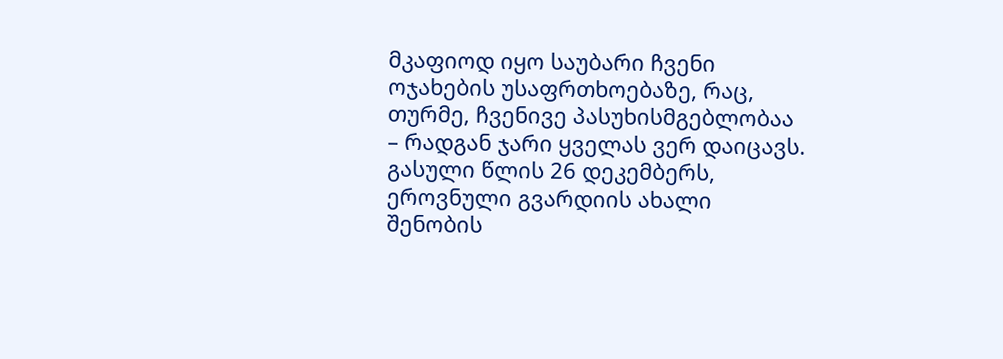მკაფიოდ იყო საუბარი ჩვენი ოჯახების უსაფრთხოებაზე, რაც, თურმე, ჩვენივე პასუხისმგებლობაა – რადგან ჯარი ყველას ვერ დაიცავს. გასული წლის 26 დეკემბერს, ეროვნული გვარდიის ახალი შენობის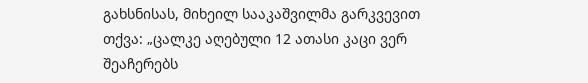გახსნისას, მიხეილ სააკაშვილმა გარკვევით თქვა: „ცალკე აღებული 12 ათასი კაცი ვერ შეაჩერებს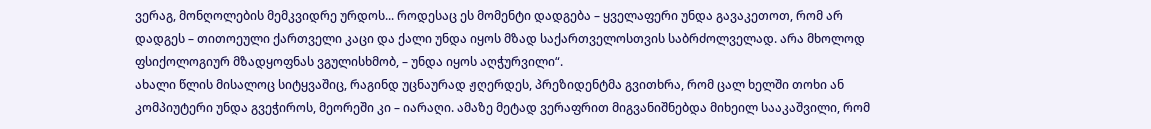ვერაგ, მონღოლების მემკვიდრე ურდოს... როდესაც ეს მომენტი დადგება – ყველაფერი უნდა გავაკეთოთ, რომ არ დადგეს – თითოეული ქართველი კაცი და ქალი უნდა იყოს მზად საქართველოსთვის საბრძოლველად. არა მხოლოდ ფსიქოლოგიურ მზადყოფნას ვგულისხმობ, – უნდა იყოს აღჭურვილი“.
ახალი წლის მისალოც სიტყვაშიც, რაგინდ უცნაურად ჟღერდეს, პრეზიდენტმა გვითხრა, რომ ცალ ხელში თოხი ან კომპიუტერი უნდა გვეჭიროს, მეორეში კი – იარაღი. ამაზე მეტად ვერაფრით მიგვანიშნებდა მიხეილ სააკაშვილი, რომ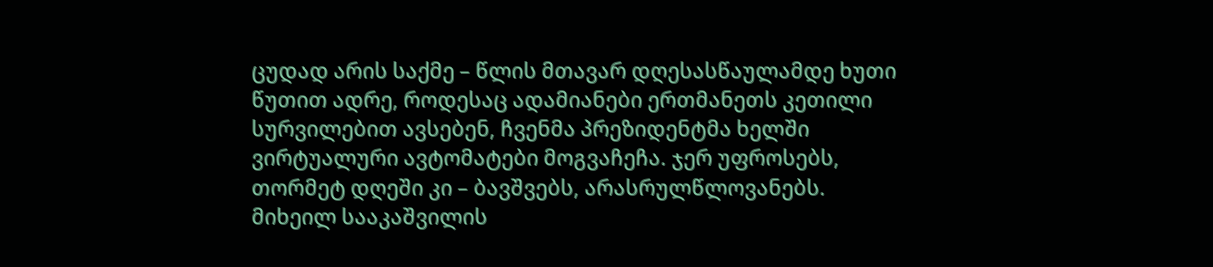ცუდად არის საქმე – წლის მთავარ დღესასწაულამდე ხუთი წუთით ადრე, როდესაც ადამიანები ერთმანეთს კეთილი სურვილებით ავსებენ, ჩვენმა პრეზიდენტმა ხელში ვირტუალური ავტომატები მოგვაჩეჩა. ჯერ უფროსებს, თორმეტ დღეში კი – ბავშვებს, არასრულწლოვანებს.
მიხეილ სააკაშვილის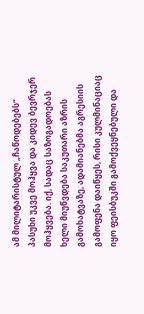ამ მილიტარისტულ „ჩაწოდებებს“ პასუხი უკვე მოჰყვა და კიდევ ბევრჯერ მოჰყვება. იქ, სადაც საზოგადოებას ხელი მიუწვდება საკუთარი აზრის გამოხატვაზე, ადამიანებმა აგრესიის გამოფენა დაიწყეს, რისი კულმინაციაც იყო ფეისბუკში გამოქვეყნებული და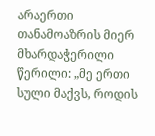არაერთი თანამოაზრის მიერ მხარდაჭერილი წერილი: „მე ერთი სული მაქვს, როდის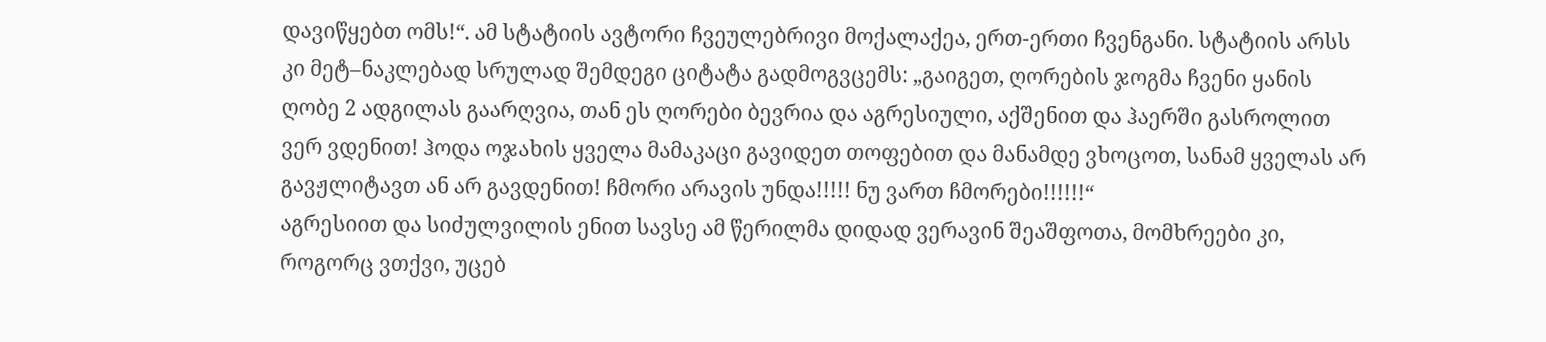დავიწყებთ ომს!“. ამ სტატიის ავტორი ჩვეულებრივი მოქალაქეა, ერთ-ერთი ჩვენგანი. სტატიის არსს კი მეტ–ნაკლებად სრულად შემდეგი ციტატა გადმოგვცემს: „გაიგეთ, ღორების ჯოგმა ჩვენი ყანის ღობე 2 ადგილას გაარღვია, თან ეს ღორები ბევრია და აგრესიული, აქშენით და ჰაერში გასროლით ვერ ვდენით! ჰოდა ოჯახის ყველა მამაკაცი გავიდეთ თოფებით და მანამდე ვხოცოთ, სანამ ყველას არ გავჟლიტავთ ან არ გავდენით! ჩმორი არავის უნდა!!!!! ნუ ვართ ჩმორები!!!!!!“
აგრესიით და სიძულვილის ენით სავსე ამ წერილმა დიდად ვერავინ შეაშფოთა, მომხრეები კი, როგორც ვთქვი, უცებ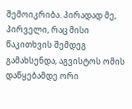შემოიკრიბა. პირადად მე, პირველი, რაც მისი წაკითხვის შემდეგ გამახსენდა, აგვისტოს ომის დაწყებამდე ორი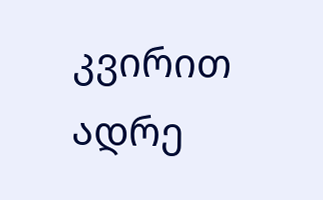კვირით ადრე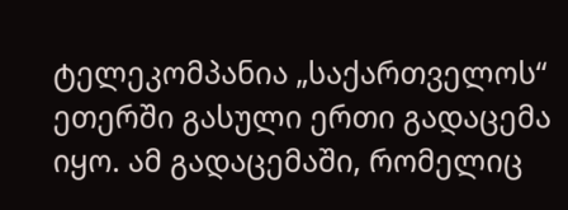ტელეკომპანია „საქართველოს“ ეთერში გასული ერთი გადაცემა იყო. ამ გადაცემაში, რომელიც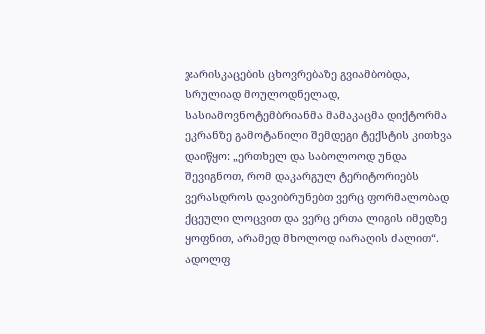ჯარისკაცების ცხოვრებაზე გვიამბობდა, სრულიად მოულოდნელად, სასიამოვნოტემბრიანმა მამაკაცმა დიქტორმა ეკრანზე გამოტანილი შემდეგი ტექსტის კითხვა დაიწყო: „ერთხელ და საბოლოოდ უნდა შევიგნოთ, რომ დაკარგულ ტერიტორიებს ვერასდროს დავიბრუნებთ ვერც ფორმალობად ქცეული ლოცვით და ვერც ერთა ლიგის იმედზე ყოფნით, არამედ მხოლოდ იარაღის ძალით“. ადოლფ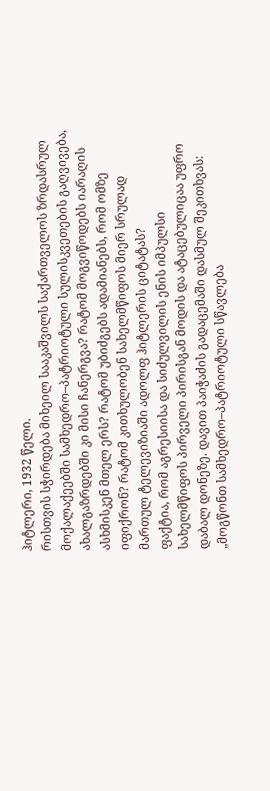ჰიტლერი, 1932 წელი.
რისთვის სჭირდება მიხეილ სააკაშვილს საქართველოს ზრდასრულ მოქალაქეებში სამხედრო–პატრიოტული სულისკვეთების გაღვივება, ახალგაზრდებში კი მისი ჩანერგვა? რატომ მოგვიწოდებს იარაღის ასხმისკენ მთელ ერს? რატომ უბიძგებს ადამიანებს, რომ ომზე იფიქრონ? რატომ კითხულობენ სახელმწიფოს მიერ სრულად მართულ ტელევიზიაში ადოლფ ჰიტლერის ციტატას?
ფაქტია, რომ აგრესიისა და სიძულვილის ენის იმპულსი სახელმწიფოს პირველი პირისგან მოდის და ატაცებულიცაა უფრო დაბალ დონეზე. დავით პაიჭაძის გადაცემაში დასმულ შეკითხვას: „მოგწონთ სამხედრო–პატრიოტული სწავლება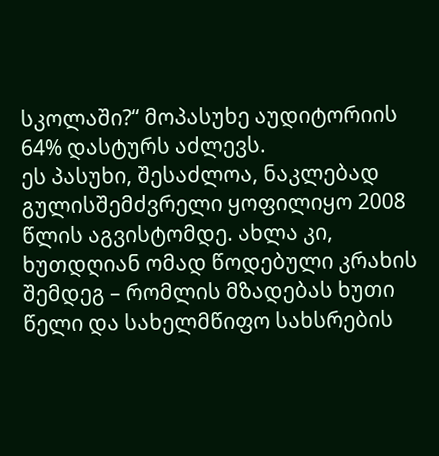სკოლაში?“ მოპასუხე აუდიტორიის 64% დასტურს აძლევს.
ეს პასუხი, შესაძლოა, ნაკლებად გულისშემძვრელი ყოფილიყო 2008 წლის აგვისტომდე. ახლა კი, ხუთდღიან ომად წოდებული კრახის შემდეგ – რომლის მზადებას ხუთი წელი და სახელმწიფო სახსრების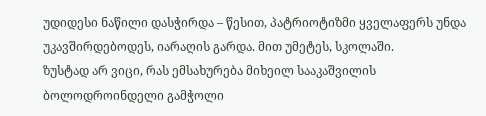უდიდესი ნაწილი დასჭირდა – წესით, პატრიოტიზმი ყველაფერს უნდა უკავშირდებოდეს, იარაღის გარდა. მით უმეტეს, სკოლაში.
ზუსტად არ ვიცი, რას ემსახურება მიხეილ სააკაშვილის ბოლოდროინდელი გამჭოლი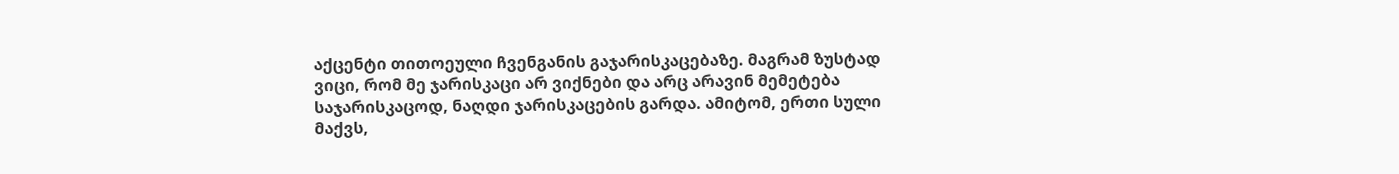აქცენტი თითოეული ჩვენგანის გაჯარისკაცებაზე. მაგრამ ზუსტად ვიცი, რომ მე ჯარისკაცი არ ვიქნები და არც არავინ მემეტება საჯარისკაცოდ, ნაღდი ჯარისკაცების გარდა. ამიტომ, ერთი სული მაქვს,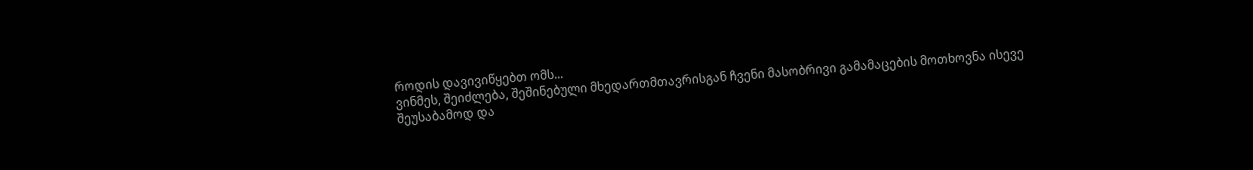როდის დავივიწყებთ ომს...
ვინმეს, შეიძლება, შეშინებული მხედართმთავრისგან ჩვენი მასობრივი გამამაცების მოთხოვნა ისევე შეუსაბამოდ და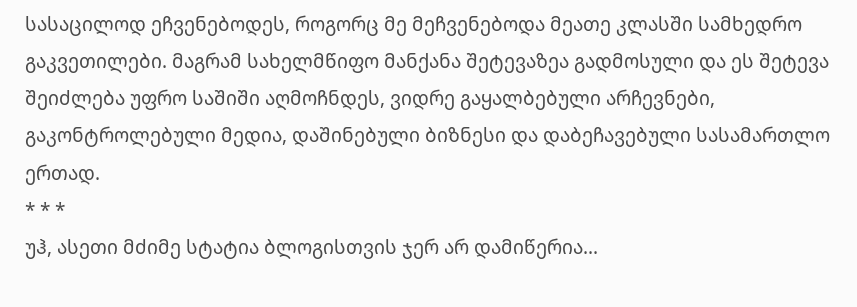სასაცილოდ ეჩვენებოდეს, როგორც მე მეჩვენებოდა მეათე კლასში სამხედრო გაკვეთილები. მაგრამ სახელმწიფო მანქანა შეტევაზეა გადმოსული და ეს შეტევა შეიძლება უფრო საშიში აღმოჩნდეს, ვიდრე გაყალბებული არჩევნები, გაკონტროლებული მედია, დაშინებული ბიზნესი და დაბეჩავებული სასამართლო ერთად.
* * *
უჰ, ასეთი მძიმე სტატია ბლოგისთვის ჯერ არ დამიწერია...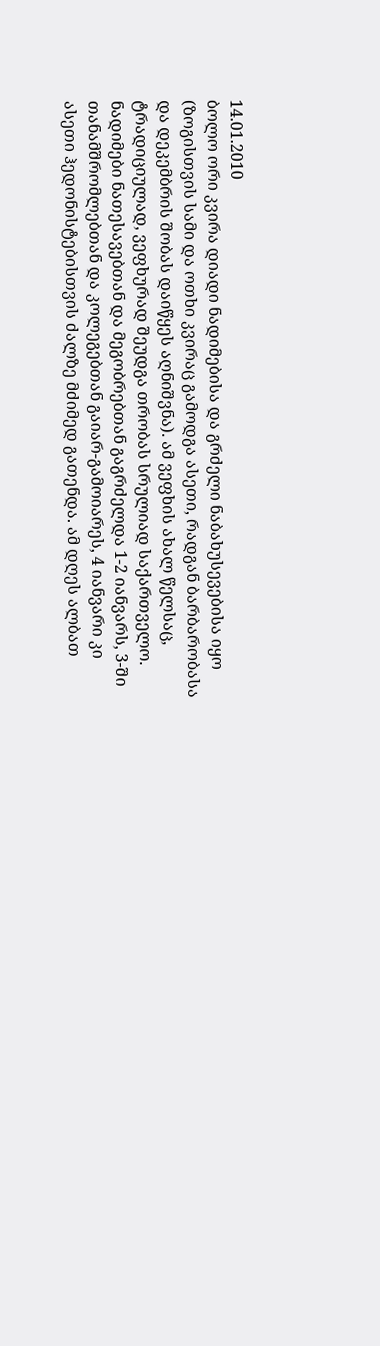14.01.2010
ბოლო ორი კვირა დიადი ნადიმებისა და გრძელი ნაბახუსევებისა იყო (ზოგისთვის სამი და ოთხი კვირაც გამოდგა ასეთი, რადგან ბარბარობასა და დეკემბრის შობას დაიწყეს აღნიშვნა). ამ ვეფხის ახალ წელსაც, ტრადიციულად, ვეფხურად შეუდგა თრობას სრულიად საქართველო. ნადიმები ნათესავებთან და მეგობრებთან გაგრძელდა 1-2 იანვარს, 3-ში თანამშრომლებთან და კოლეგებთან გაიარ-გამოიარეს, 4 იანვარი კი ასეთი ჰედონისტებისთვის ძალზე მძიმედ გათენდა. ამ დღეს ალბათ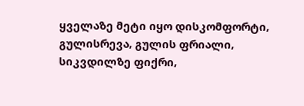ყველაზე მეტი იყო დისკომფორტი, გულისრევა, გულის ფრიალი, სიკვდილზე ფიქრი,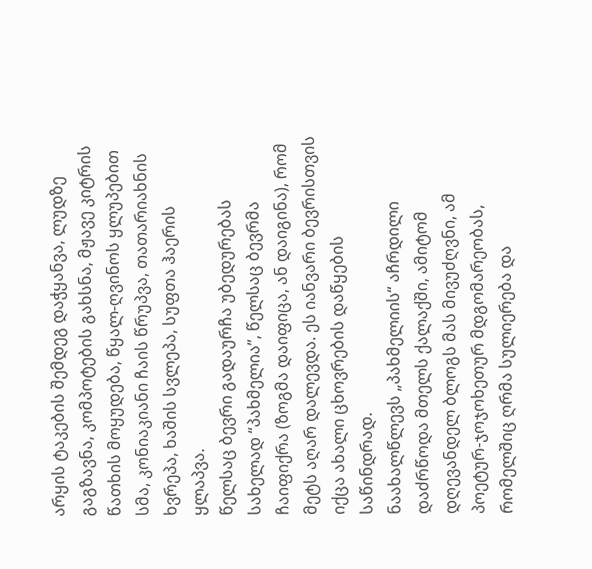არყის ტაკების შემდეგ დაჭყანვა, ლუდზე გაგზავნა, კომპოტების გახსნა, მჟავე კიტრის წათხის მოყუდება, წყალ-ღვინოს ყლუპებით სმა, კონიაკიანი ჩაის წრუპვა, თათარიახნის ხვრეპა, ხაშის სვლეპა, სუფთა ჰაერის ყლაპვა.
წელსაც ბევრი გადაურჩა უბედურებას სახელად “პახმელია”, წელსაც ბევრმა ჩაიფიქრა (ზოგმა დაიფიცა, ან დაიგინა), რომ მეტს აღარ დალევდა. ეს იანვარი ბევრისთვის იქცა ახალი ცხოვრების დაწყების საწინდრად.
ნაახალწლევს „პახმელიის“ აჩრდილი დაძრწოდა მთელს ქალაქში, ამიტომ დღევანდელ ბლოგს მას მივუძღვნი, ამ პოეტურ-ჯოჯოხეთურ მდგომარეობას, რომელშიც ღრმა სულიერება და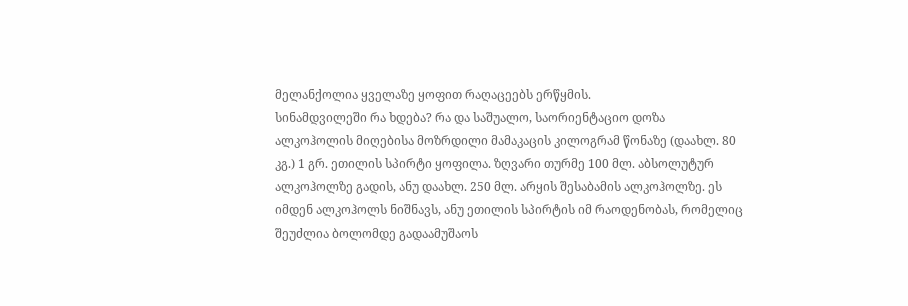მელანქოლია ყველაზე ყოფით რაღაცეებს ერწყმის.
სინამდვილეში რა ხდება? რა და საშუალო, საორიენტაციო დოზა ალკოჰოლის მიღებისა მოზრდილი მამაკაცის კილოგრამ წონაზე (დაახლ. 80 კგ.) 1 გრ. ეთილის სპირტი ყოფილა. ზღვარი თურმე 100 მლ. აბსოლუტურ ალკოჰოლზე გადის, ანუ დაახლ. 250 მლ. არყის შესაბამის ალკოჰოლზე. ეს იმდენ ალკოჰოლს ნიშნავს, ანუ ეთილის სპირტის იმ რაოდენობას, რომელიც შეუძლია ბოლომდე გადაამუშაოს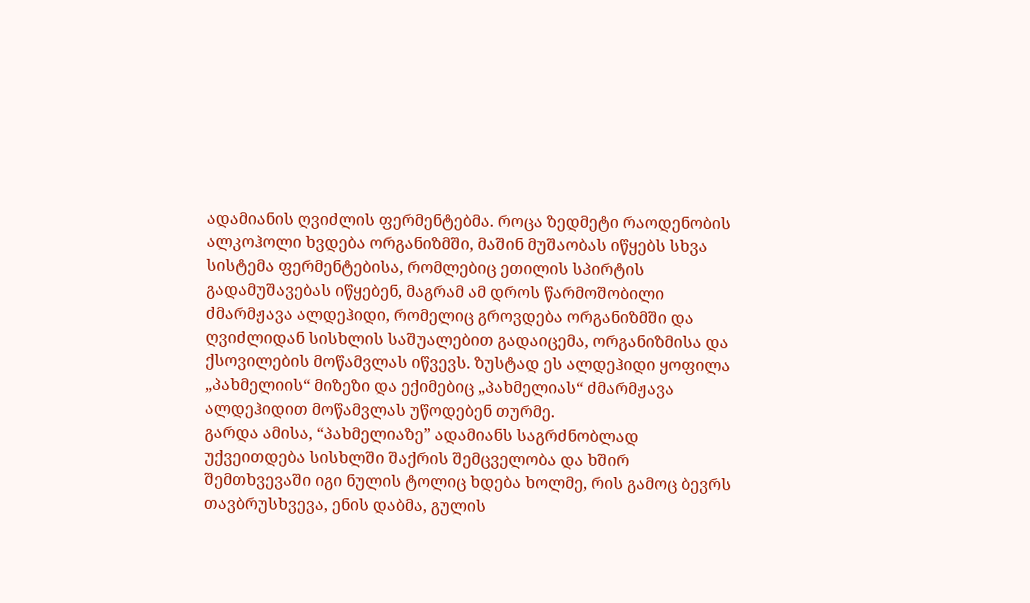ადამიანის ღვიძლის ფერმენტებმა. როცა ზედმეტი რაოდენობის ალკოჰოლი ხვდება ორგანიზმში, მაშინ მუშაობას იწყებს სხვა სისტემა ფერმენტებისა, რომლებიც ეთილის სპირტის გადამუშავებას იწყებენ, მაგრამ ამ დროს წარმოშობილი ძმარმჟავა ალდეჰიდი, რომელიც გროვდება ორგანიზმში და ღვიძლიდან სისხლის საშუალებით გადაიცემა, ორგანიზმისა და ქსოვილების მოწამვლას იწვევს. ზუსტად ეს ალდეჰიდი ყოფილა „პახმელიის“ მიზეზი და ექიმებიც „პახმელიას“ ძმარმჟავა ალდეჰიდით მოწამვლას უწოდებენ თურმე.
გარდა ამისა, “პახმელიაზე” ადამიანს საგრძნობლად უქვეითდება სისხლში შაქრის შემცველობა და ხშირ შემთხვევაში იგი ნულის ტოლიც ხდება ხოლმე, რის გამოც ბევრს თავბრუსხვევა, ენის დაბმა, გულის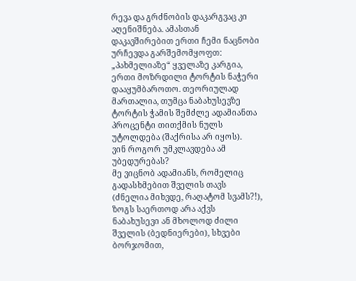რევა და გრძნობის დაკარგვაც კი აღენიშნება. ამასთან დაკავშირებით ერთი ჩემი ნაცნობი ურჩევდა გარშემომყოფთ: „პახმელიაზე“ ყველაზე კარგია, ერთი მოზრდილი ტორტის ნაჭერი დააყუმბაროთო. თეორიულად მართალია, თუმცა ნაბახუსევზე ტორტის ჭამის შემძლე ადამიანთა პროცენტი თითქმის ნულს უტოლდება (შაქრისა არ იყოს).
ვინ როგორ უმკლავდება ამ უბედურებას?
მე ვიცნობ ადამიანს, რომელიც გადასხმებით შველის თავს (ძნელია მიხვდე, რაღატომ სვამს?!), ზოგს საერთოდ არა აქვს ნაბახუსევი ან მხოლოდ ძილი შველის (ბედნიერები), სხვები ბორჯომით,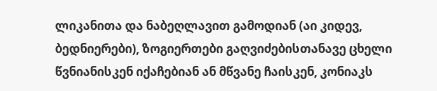ლიკანითა და ნაბეღლავით გამოდიან (აი კიდევ, ბედნიერები), ზოგიერთები გაღვიძებისთანავე ცხელი წვნიანისკენ იქაჩებიან ან მწვანე ჩაისკენ, კონიაკს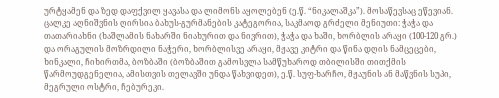ურტყამენ და ზედ დაფქვილ ყავასა და ლიმონს აყოლებენ (ე.წ. “ნიკალაშკა”). მოსაწევსაც ეწევიან.
ცალკე აღნიშვნის ღირსია ბახუს-გურმანების კატეგორია, საკმაოდ გრძელი მენიუთი: ჭაჭა და თათარიახნი (ხაშლამის ნახარში ნიახურით და ნივრით), ჭაჭა და ხაში, ხორბლის არაყი (100-120 გრ.) და ორაგულის მოზრდილი ნაჭერი, ხორბლისვე არაყი, მჟავე კიტრი და წინა დღის ნამცეცები, ხინკალი, ჩიხირთმა, ბოზბაში (ბოზბაშით გამოსვლა სამწუხაროდ თბილისში თითქმის წარმოუდგენელია, ამისთვის თელავში უნდა წახვიდეთ), ე.წ. სუფ-ხარჩო, მჟაუნის ან მაწვნის სუპი, მეგრული ოსტრი, ჩებურეკი.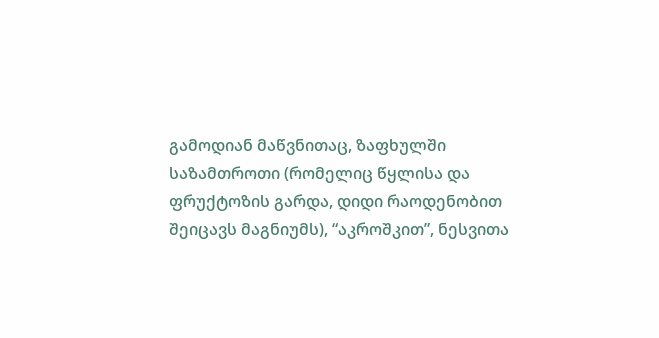გამოდიან მაწვნითაც, ზაფხულში საზამთროთი (რომელიც წყლისა და ფრუქტოზის გარდა, დიდი რაოდენობით შეიცავს მაგნიუმს), “აკროშკით”, ნესვითა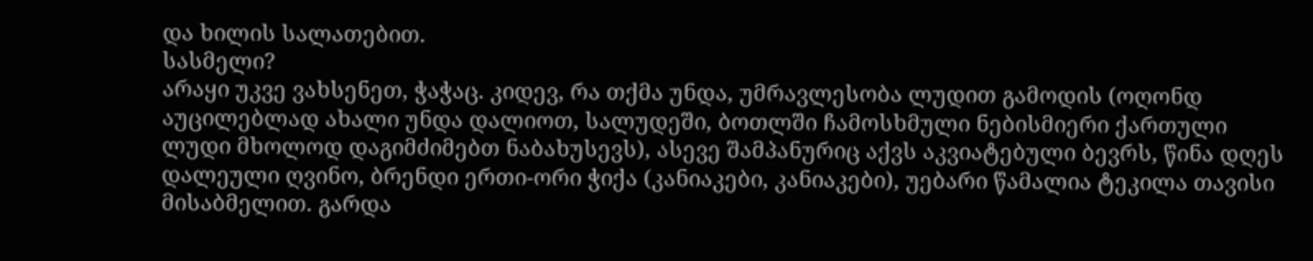და ხილის სალათებით.
სასმელი?
არაყი უკვე ვახსენეთ, ჭაჭაც. კიდევ, რა თქმა უნდა, უმრავლესობა ლუდით გამოდის (ოღონდ აუცილებლად ახალი უნდა დალიოთ, სალუდეში, ბოთლში ჩამოსხმული ნებისმიერი ქართული ლუდი მხოლოდ დაგიმძიმებთ ნაბახუსევს), ასევე შამპანურიც აქვს აკვიატებული ბევრს, წინა დღეს დალეული ღვინო, ბრენდი ერთი-ორი ჭიქა (კანიაკები, კანიაკები), უებარი წამალია ტეკილა თავისი მისაბმელით. გარდა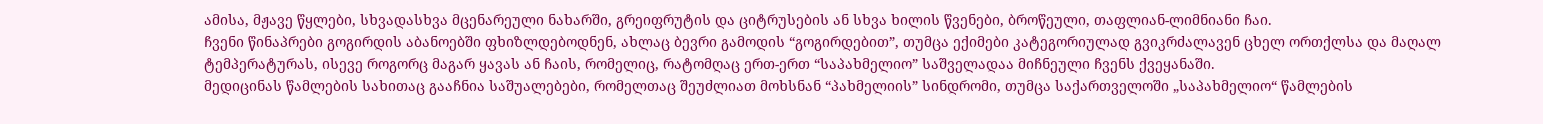ამისა, მჟავე წყლები, სხვადასხვა მცენარეული ნახარში, გრეიფრუტის და ციტრუსების ან სხვა ხილის წვენები, ბროწეული, თაფლიან-ლიმნიანი ჩაი.
ჩვენი წინაპრები გოგირდის აბანოებში ფხიზლდებოდნენ, ახლაც ბევრი გამოდის “გოგირდებით”, თუმცა ექიმები კატეგორიულად გვიკრძალავენ ცხელ ორთქლსა და მაღალ ტემპერატურას, ისევე როგორც მაგარ ყავას ან ჩაის, რომელიც, რატომღაც ერთ-ერთ “საპახმელიო” საშველადაა მიჩნეული ჩვენს ქვეყანაში.
მედიცინას წამლების სახითაც გააჩნია საშუალებები, რომელთაც შეუძლიათ მოხსნან “პახმელიის” სინდრომი, თუმცა საქართველოში „საპახმელიო“ წამლების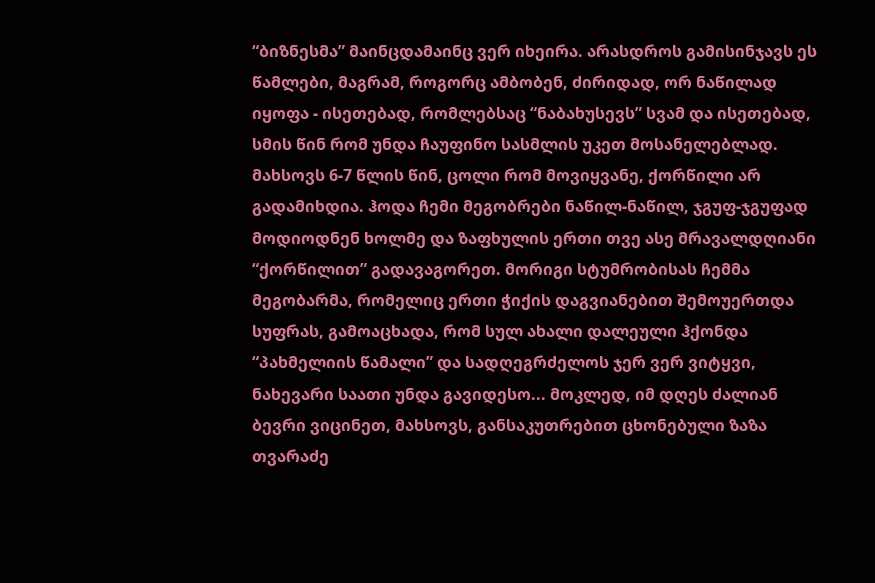“ბიზნესმა” მაინცდამაინც ვერ იხეირა. არასდროს გამისინჯავს ეს წამლები, მაგრამ, როგორც ამბობენ, ძირიდად, ორ ნაწილად იყოფა - ისეთებად, რომლებსაც “ნაბახუსევს” სვამ და ისეთებად, სმის წინ რომ უნდა ჩაუფინო სასმლის უკეთ მოსანელებლად. მახსოვს 6-7 წლის წინ, ცოლი რომ მოვიყვანე, ქორწილი არ გადამიხდია. ჰოდა ჩემი მეგობრები ნაწილ-ნაწილ, ჯგუფ-ჯგუფად მოდიოდნენ ხოლმე და ზაფხულის ერთი თვე ასე მრავალდღიანი “ქორწილით” გადავაგორეთ. მორიგი სტუმრობისას ჩემმა მეგობარმა, რომელიც ერთი ჭიქის დაგვიანებით შემოუერთდა სუფრას, გამოაცხადა, რომ სულ ახალი დალეული ჰქონდა “პახმელიის წამალი” და სადღეგრძელოს ჯერ ვერ ვიტყვი, ნახევარი საათი უნდა გავიდესო... მოკლედ, იმ დღეს ძალიან ბევრი ვიცინეთ, მახსოვს, განსაკუთრებით ცხონებული ზაზა თვარაძე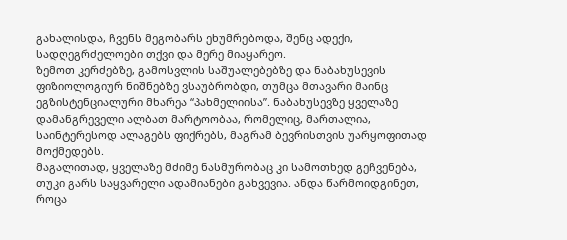გახალისდა, ჩვენს მეგობარს ეხუმრებოდა, შენც ადექი, სადღეგრძელოები თქვი და მერე მიაყარეო.
ზემოთ კერძებზე, გამოსვლის საშუალებებზე და ნაბახუსევის ფიზიოლოგიურ ნიშნებზე ვსაუბრობდი, თუმცა მთავარი მაინც ეგზისტენციალური მხარეა “პახმელიისა”. ნაბახუსევზე ყველაზე დამანგრეველი ალბათ მარტოობაა, რომელიც, მართალია, საინტერესოდ ალაგებს ფიქრებს, მაგრამ ბევრისთვის უარყოფითად მოქმედებს.
მაგალითად, ყველაზე მძიმე ნასმურობაც კი სამოთხედ გეჩვენება, თუკი გარს საყვარელი ადამიანები გახვევია. ანდა წარმოიდგინეთ, როცა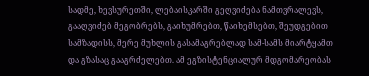სადმე, ხევსურეთში, ლებაისკარში გეღვიძება ნამთვრალევს, გააღვიძებ მეგობრებს, გაიხუმრებთ, წაიხემსებთ, შეუდგებით სამზადისს, მერე მუხლის გასამაგრებლად სამ-სამს მიარტყამთ და გზასაც გააგრძელებთ. ამ ეგზისტენციალურ მდგომარეობას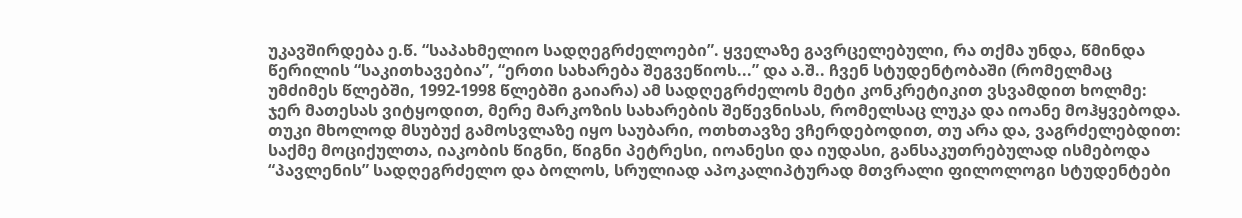უკავშირდება ე.წ. “საპახმელიო სადღეგრძელოები”. ყველაზე გავრცელებული, რა თქმა უნდა, წმინდა წერილის “საკითხავებია”, “ერთი სახარება შეგვეწიოს...” და ა.შ.. ჩვენ სტუდენტობაში (რომელმაც უმძიმეს წლებში, 1992-1998 წლებში გაიარა) ამ სადღეგრძელოს მეტი კონკრეტიკით ვსვამდით ხოლმე: ჯერ მათესას ვიტყოდით, მერე მარკოზის სახარების შეწევნისას, რომელსაც ლუკა და იოანე მოჰყვებოდა. თუკი მხოლოდ მსუბუქ გამოსვლაზე იყო საუბარი, ოთხთავზე ვჩერდებოდით, თუ არა და, ვაგრძელებდით: საქმე მოციქულთა, იაკობის წიგნი, წიგნი პეტრესი, იოანესი და იუდასი, განსაკუთრებულად ისმებოდა “პავლენის” სადღეგრძელო და ბოლოს, სრულიად აპოკალიპტურად მთვრალი ფილოლოგი სტუდენტები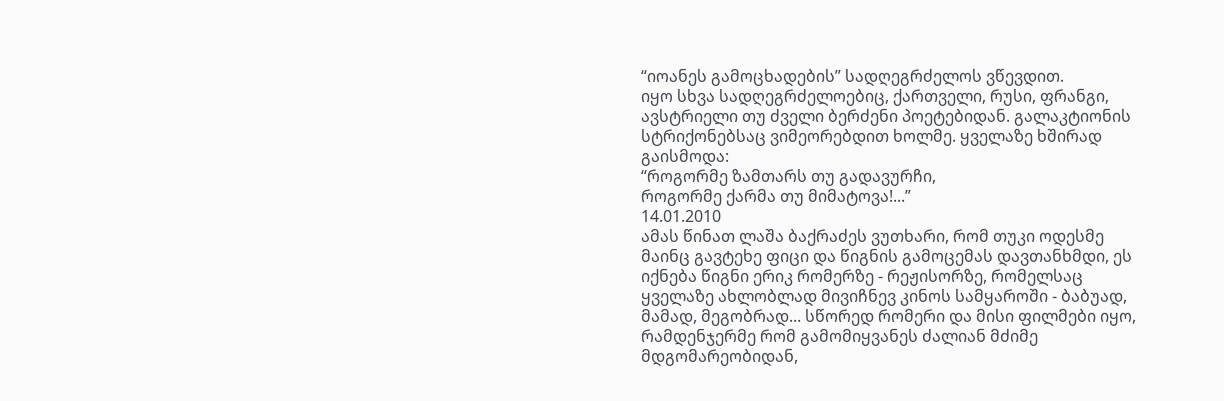“იოანეს გამოცხადების” სადღეგრძელოს ვწევდით.
იყო სხვა სადღეგრძელოებიც, ქართველი, რუსი, ფრანგი, ავსტრიელი თუ ძველი ბერძენი პოეტებიდან. გალაკტიონის სტრიქონებსაც ვიმეორებდით ხოლმე. ყველაზე ხშირად გაისმოდა:
“როგორმე ზამთარს თუ გადავურჩი,
როგორმე ქარმა თუ მიმატოვა!...”
14.01.2010
ამას წინათ ლაშა ბაქრაძეს ვუთხარი, რომ თუკი ოდესმე მაინც გავტეხე ფიცი და წიგნის გამოცემას დავთანხმდი, ეს იქნება წიგნი ერიკ რომერზე - რეჟისორზე, რომელსაც ყველაზე ახლობლად მივიჩნევ კინოს სამყაროში - ბაბუად, მამად, მეგობრად... სწორედ რომერი და მისი ფილმები იყო, რამდენჯერმე რომ გამომიყვანეს ძალიან მძიმე მდგომარეობიდან,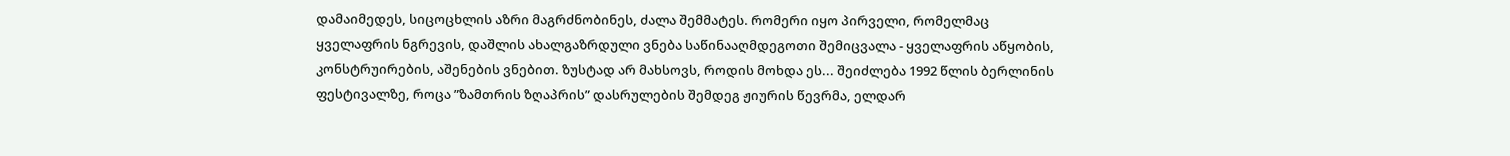დამაიმედეს, სიცოცხლის აზრი მაგრძნობინეს, ძალა შემმატეს. რომერი იყო პირველი, რომელმაც ყველაფრის ნგრევის, დაშლის ახალგაზრდული ვნება საწინააღმდეგოთი შემიცვალა - ყველაფრის აწყობის, კონსტრუირების, აშენების ვნებით. ზუსტად არ მახსოვს, როდის მოხდა ეს... შეიძლება 1992 წლის ბერლინის ფესტივალზე, როცა ”ზამთრის ზღაპრის” დასრულების შემდეგ ჟიურის წევრმა, ელდარ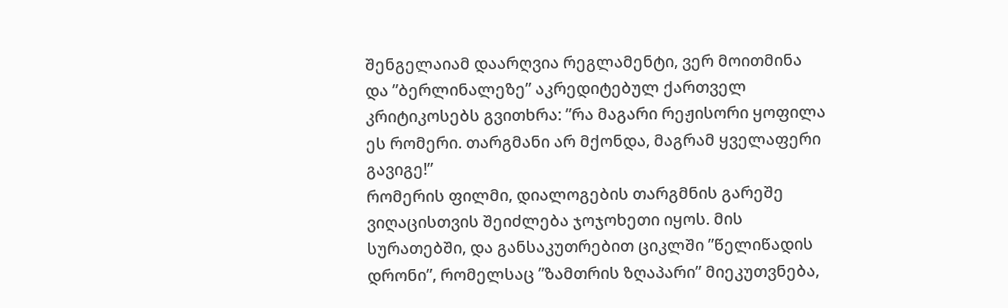შენგელაიამ დაარღვია რეგლამენტი, ვერ მოითმინა და ”ბერლინალეზე” აკრედიტებულ ქართველ კრიტიკოსებს გვითხრა: ”რა მაგარი რეჟისორი ყოფილა ეს რომერი. თარგმანი არ მქონდა, მაგრამ ყველაფერი გავიგე!”
რომერის ფილმი, დიალოგების თარგმნის გარეშე ვიღაცისთვის შეიძლება ჯოჯოხეთი იყოს. მის სურათებში, და განსაკუთრებით ციკლში ”წელიწადის დრონი”, რომელსაც ”ზამთრის ზღაპარი” მიეკუთვნება,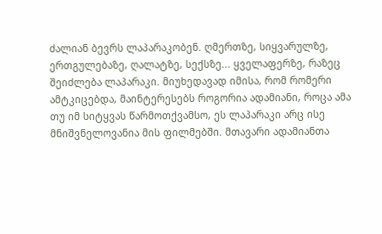ძალიან ბევრს ლაპარაკობენ. ღმერთზე, სიყვარულზე, ერთგულებაზე, ღალატზე, სექსზე... ყველაფერზე, რაზეც შეიძლება ლაპარაკი. მიუხედავად იმისა, რომ რომერი ამტკიცებდა, მაინტერესებს როგორია ადამიანი, როცა ამა თუ იმ სიტყვას წარმოთქვამსო, ეს ლაპარაკი არც ისე მნიშვნელოვანია მის ფილმებში. მთავარი ადამიანთა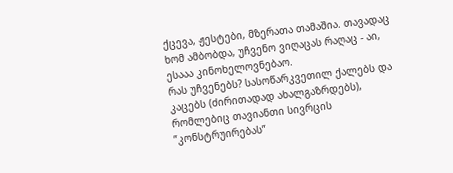ქცევა, ჟესტები, მზერათა თამაშია. თავადაც ხომ ამბობდა, უჩვენო ვიღაცას რაღაც - აი, ესააა კინოხელოვნებაო.
რას უჩვენებს? სასოწარკვეთილ ქალებს და კაცებს (ძირითადად ახალგაზრდებს), რომლებიც თავიანთი სივრცის ”კონსტრუირებას”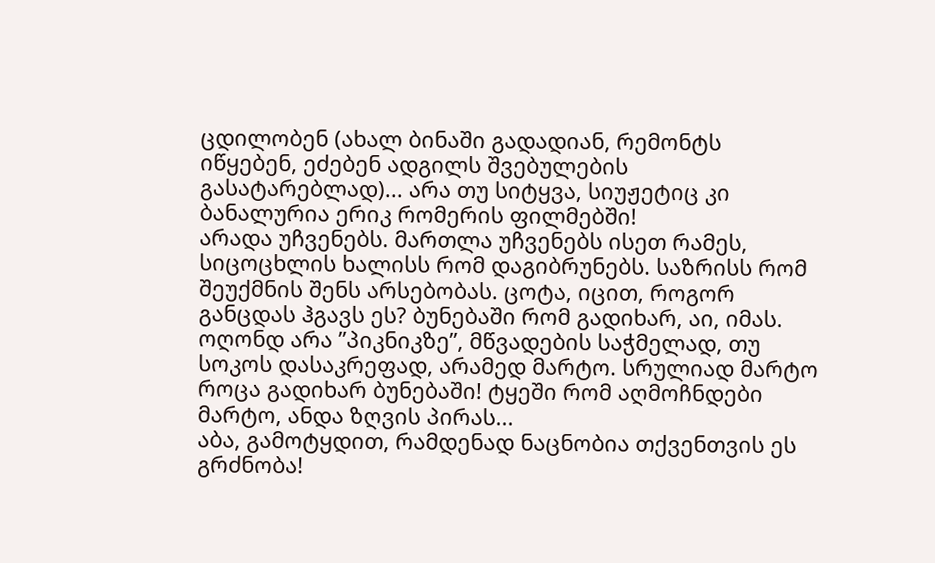ცდილობენ (ახალ ბინაში გადადიან, რემონტს იწყებენ, ეძებენ ადგილს შვებულების გასატარებლად)... არა თუ სიტყვა, სიუჟეტიც კი ბანალურია ერიკ რომერის ფილმებში!
არადა უჩვენებს. მართლა უჩვენებს ისეთ რამეს, სიცოცხლის ხალისს რომ დაგიბრუნებს. საზრისს რომ შეუქმნის შენს არსებობას. ცოტა, იცით, როგორ განცდას ჰგავს ეს? ბუნებაში რომ გადიხარ, აი, იმას. ოღონდ არა ”პიკნიკზე”, მწვადების საჭმელად, თუ სოკოს დასაკრეფად, არამედ მარტო. სრულიად მარტო როცა გადიხარ ბუნებაში! ტყეში რომ აღმოჩნდები მარტო, ანდა ზღვის პირას...
აბა, გამოტყდით, რამდენად ნაცნობია თქვენთვის ეს გრძნობა!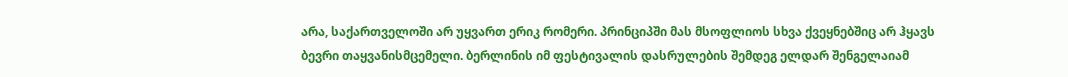არა, საქართველოში არ უყვართ ერიკ რომერი. პრინციპში მას მსოფლიოს სხვა ქვეყნებშიც არ ჰყავს ბევრი თაყვანისმცემელი. ბერლინის იმ ფესტივალის დასრულების შემდეგ ელდარ შენგელაიამ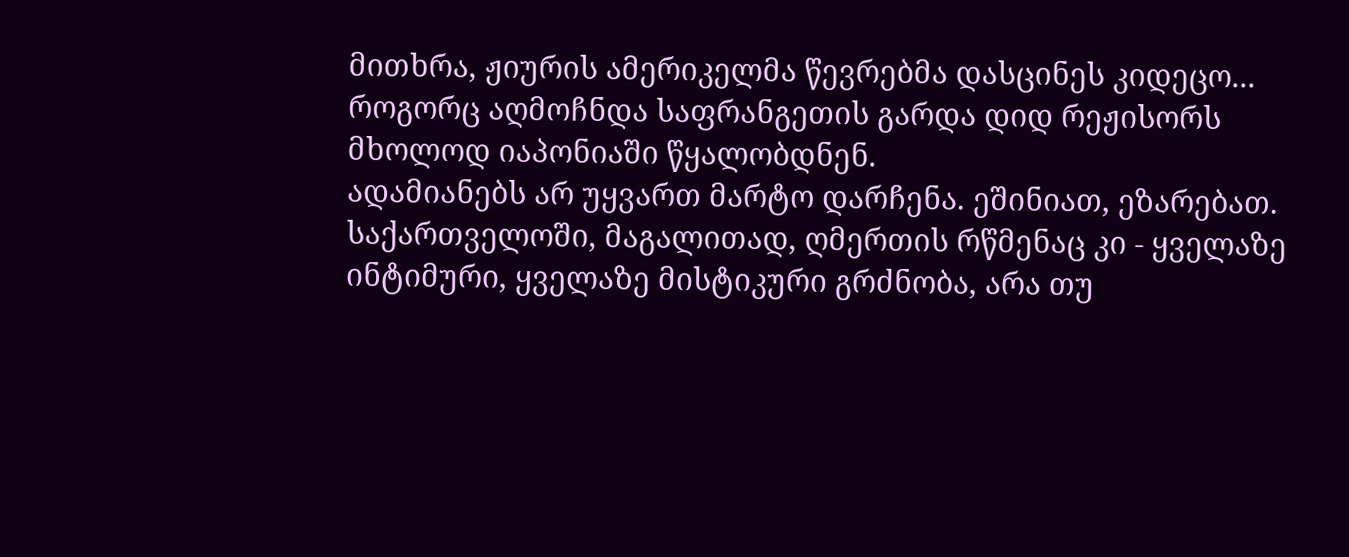მითხრა, ჟიურის ამერიკელმა წევრებმა დასცინეს კიდეცო... როგორც აღმოჩნდა საფრანგეთის გარდა დიდ რეჟისორს მხოლოდ იაპონიაში წყალობდნენ.
ადამიანებს არ უყვართ მარტო დარჩენა. ეშინიათ, ეზარებათ.
საქართველოში, მაგალითად, ღმერთის რწმენაც კი - ყველაზე ინტიმური, ყველაზე მისტიკური გრძნობა, არა თუ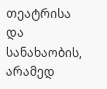თეატრისა და სანახაობის, არამედ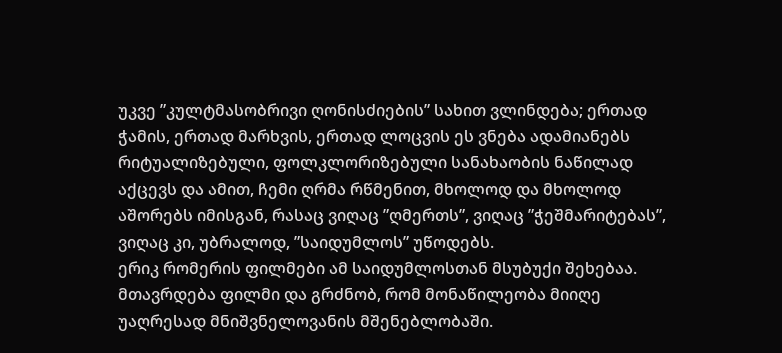უკვე ”კულტმასობრივი ღონისძიების” სახით ვლინდება; ერთად ჭამის, ერთად მარხვის, ერთად ლოცვის ეს ვნება ადამიანებს რიტუალიზებული, ფოლკლორიზებული სანახაობის ნაწილად აქცევს და ამით, ჩემი ღრმა რწმენით, მხოლოდ და მხოლოდ აშორებს იმისგან, რასაც ვიღაც ”ღმერთს”, ვიღაც ”ჭეშმარიტებას”, ვიღაც კი, უბრალოდ, ”საიდუმლოს” უწოდებს.
ერიკ რომერის ფილმები ამ საიდუმლოსთან მსუბუქი შეხებაა. მთავრდება ფილმი და გრძნობ, რომ მონაწილეობა მიიღე უაღრესად მნიშვნელოვანის მშენებლობაში.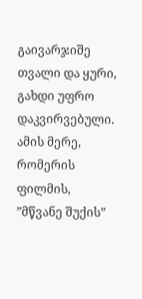გაივარჯიშე თვალი და ყური, გახდი უფრო დაკვირვებული. ამის მერე, რომერის ფილმის, ”მწვანე შუქის”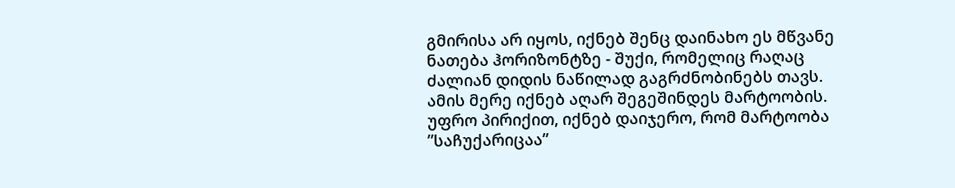გმირისა არ იყოს, იქნებ შენც დაინახო ეს მწვანე ნათება ჰორიზონტზე - შუქი, რომელიც რაღაც ძალიან დიდის ნაწილად გაგრძნობინებს თავს. ამის მერე იქნებ აღარ შეგეშინდეს მარტოობის. უფრო პირიქით, იქნებ დაიჯერო, რომ მარტოობა ”საჩუქარიცაა”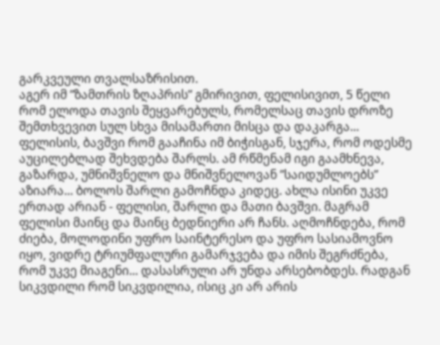გარკვეული თვალსაზრისით.
აგერ იმ ”ზამთრის ზღაპრის” გმირივით, ფელისივით, 5 წელი რომ ელოდა თავის შეყვარებულს, რომელსაც თავის დროზე შემთხვევით სულ სხვა მისამართი მისცა და დაკარგა... ფელისის, ბავშვი რომ გააჩინა იმ ბიჭისგან, სჯერა, რომ ოდესმე აუცილებლად შეხვდება შარლს. ამ რწმენამ იგი გაამხნევა, გაზარდა, უმნიშვნელო და მნიშვნელოვან ”საიდუმლოებს” აზიარა... ბოლოს შარლი გამოჩნდა კიდეც. ახლა ისინი უკვე ერთად არიან - ფელისი, შარლი და მათი ბავშვი. მაგრამ ფელისი მაინც და მაინც ბედნიერი არ ჩანს. აღმოჩნდება, რომ ძიება, მოლოდინი უფრო საინტერესო და უფრო სასიამოვნო იყო, ვიდრე ტრიუმფალური გამარჯვება და იმის შეგრძნება, რომ უკვე მიაგენი... დასასრული არ უნდა არსებობდეს. რადგან სიკვდილი რომ სიკვდილია, ისიც კი არ არის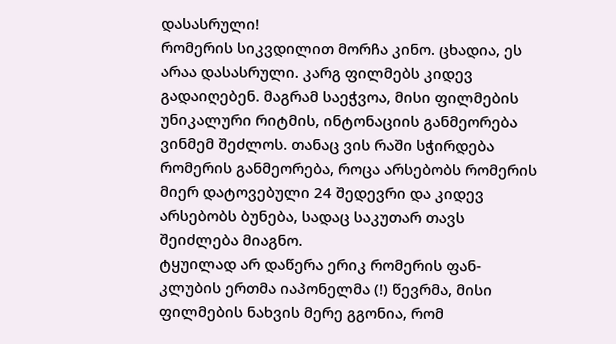დასასრული!
რომერის სიკვდილით მორჩა კინო. ცხადია, ეს არაა დასასრული. კარგ ფილმებს კიდევ გადაიღებენ. მაგრამ საეჭვოა, მისი ფილმების უნიკალური რიტმის, ინტონაციის განმეორება ვინმემ შეძლოს. თანაც ვის რაში სჭირდება რომერის განმეორება, როცა არსებობს რომერის მიერ დატოვებული 24 შედევრი და კიდევ არსებობს ბუნება, სადაც საკუთარ თავს შეიძლება მიაგნო.
ტყუილად არ დაწერა ერიკ რომერის ფან-კლუბის ერთმა იაპონელმა (!) წევრმა, მისი ფილმების ნახვის მერე გგონია, რომ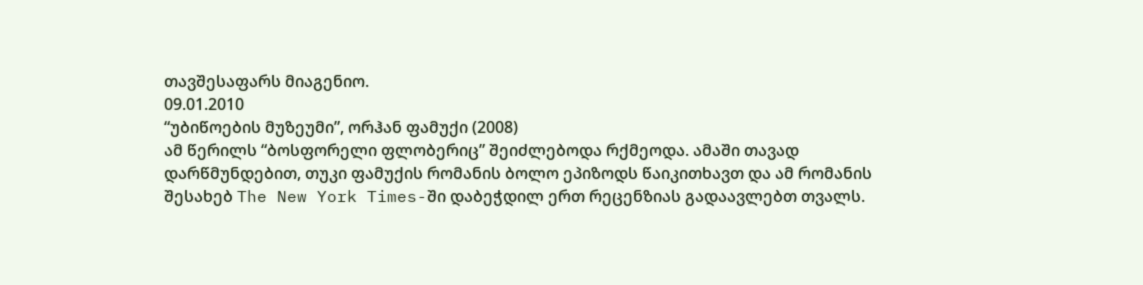თავშესაფარს მიაგენიო.
09.01.2010
“უბიწოების მუზეუმი”, ორჰან ფამუქი (2008)
ამ წერილს “ბოსფორელი ფლობერიც” შეიძლებოდა რქმეოდა. ამაში თავად დარწმუნდებით, თუკი ფამუქის რომანის ბოლო ეპიზოდს წაიკითხავთ და ამ რომანის შესახებ The New York Times-ში დაბეჭდილ ერთ რეცენზიას გადაავლებთ თვალს.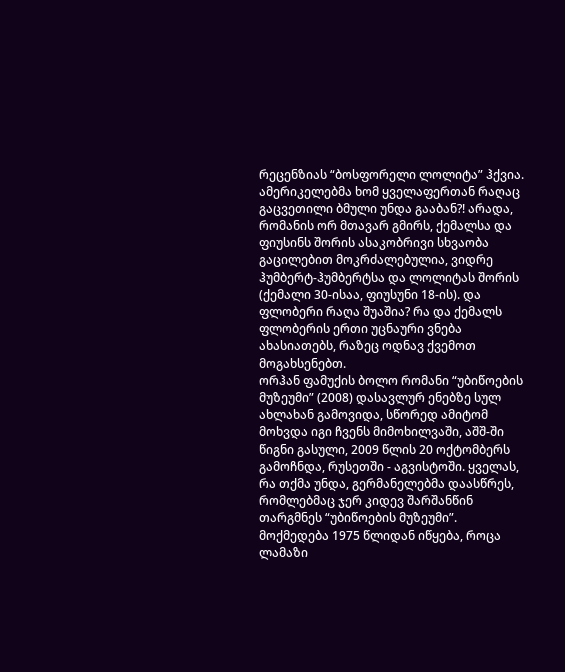რეცენზიას “ბოსფორელი ლოლიტა” ჰქვია. ამერიკელებმა ხომ ყველაფერთან რაღაც გაცვეთილი ბმული უნდა გააბან?! არადა, რომანის ორ მთავარ გმირს, ქემალსა და ფიუსინს შორის ასაკობრივი სხვაობა გაცილებით მოკრძალებულია, ვიდრე ჰუმბერტ-ჰუმბერტსა და ლოლიტას შორის (ქემალი 30-ისაა, ფიუსუნი 18-ის). და ფლობერი რაღა შუაშია? რა და ქემალს ფლობერის ერთი უცნაური ვნება ახასიათებს, რაზეც ოდნავ ქვემოთ მოგახსენებთ.
ორჰან ფამუქის ბოლო რომანი “უბიწოების მუზეუმი” (2008) დასავლურ ენებზე სულ ახლახან გამოვიდა, სწორედ ამიტომ მოხვდა იგი ჩვენს მიმოხილვაში, აშშ-ში წიგნი გასული, 2009 წლის 20 ოქტომბერს გამოჩნდა, რუსეთში - აგვისტოში. ყველას, რა თქმა უნდა, გერმანელებმა დაასწრეს, რომლებმაც ჯერ კიდევ შარშანწინ თარგმნეს “უბიწოების მუზეუმი”.
მოქმედება 1975 წლიდან იწყება, როცა ლამაზი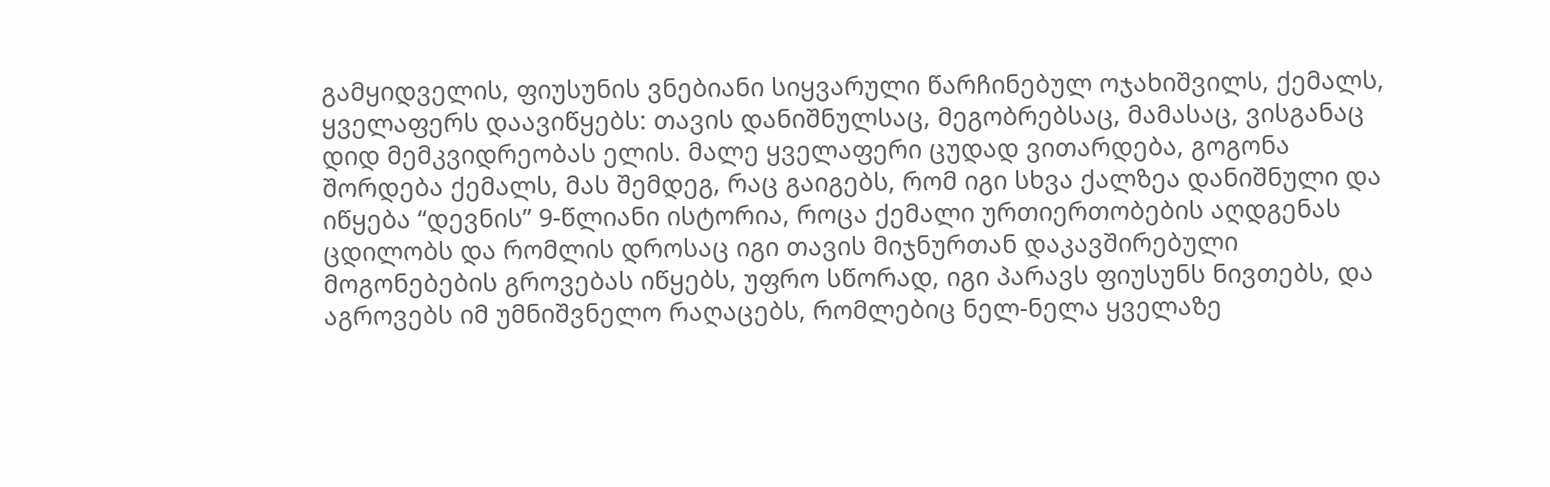გამყიდველის, ფიუსუნის ვნებიანი სიყვარული წარჩინებულ ოჯახიშვილს, ქემალს, ყველაფერს დაავიწყებს: თავის დანიშნულსაც, მეგობრებსაც, მამასაც, ვისგანაც დიდ მემკვიდრეობას ელის. მალე ყველაფერი ცუდად ვითარდება, გოგონა შორდება ქემალს, მას შემდეგ, რაც გაიგებს, რომ იგი სხვა ქალზეა დანიშნული და იწყება “დევნის” 9-წლიანი ისტორია, როცა ქემალი ურთიერთობების აღდგენას ცდილობს და რომლის დროსაც იგი თავის მიჯნურთან დაკავშირებული მოგონებების გროვებას იწყებს, უფრო სწორად, იგი პარავს ფიუსუნს ნივთებს, და აგროვებს იმ უმნიშვნელო რაღაცებს, რომლებიც ნელ-ნელა ყველაზე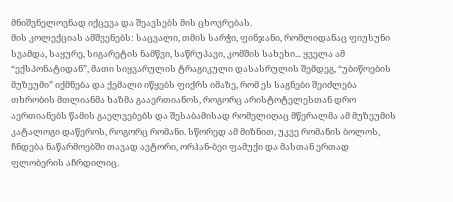მნიშვნელოვნად იქცევა და შეავსებს მის ცხოვრებას.
მის კოლექციას ამშვენებს: საცვალი, თმის სარჭი, ფინჯანი, რომლიდანაც ფიუსუნი სვამდა, საყურე, სიგარეტის ნამწვი, საწრუპავი, კომშის სახეხი... ყველა ამ “ექსპონატიდან”, მათი სიყვარულის ტრაგიკული დასასრულის შემდეგ, “უბიწოების მუზეუმი” იქმნება და ქემალი იწყებს ფიქრს იმაზე, რომ ეს საგნები შეიძლება თხრობის მთლიანმა ხაზმა გააერთიანოს, როგორც არისტოტელესთან დრო აერთიანებს წამის გაელვებებს და შესაბამისად რომელიღაც მწერალმა ამ მუზეუმის კატალოგი დაწეროს, როგორც რომანი. სწორედ ამ მიზნით, უკვე რომანის ბოლოს, ჩნდება ნაწარმოებში თავად ავტორი, ორჰან-ბეი ფამუქი და მასთან ერთად ფლობერის აჩრდილიც.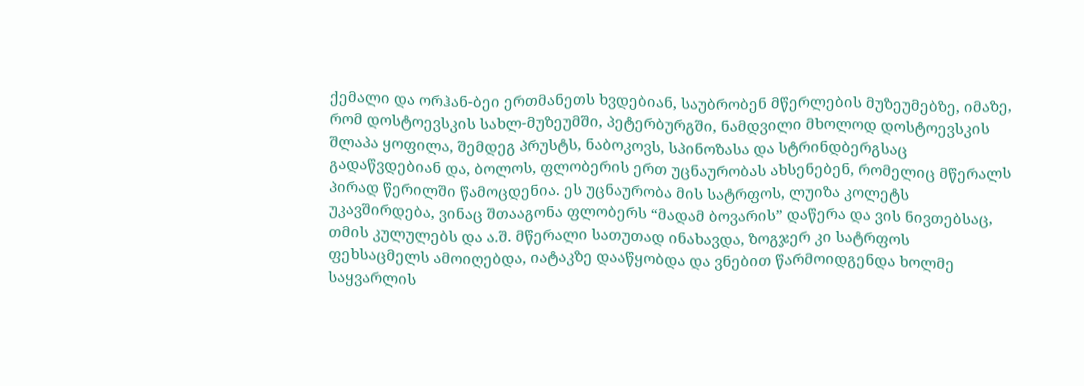ქემალი და ორჰან-ბეი ერთმანეთს ხვდებიან, საუბრობენ მწერლების მუზეუმებზე, იმაზე, რომ დოსტოევსკის სახლ-მუზეუმში, პეტერბურგში, ნამდვილი მხოლოდ დოსტოევსკის შლაპა ყოფილა, შემდეგ პრუსტს, ნაბოკოვს, სპინოზასა და სტრინდბერგსაც გადაწვდებიან და, ბოლოს, ფლობერის ერთ უცნაურობას ახსენებენ, რომელიც მწერალს პირად წერილში წამოცდენია. ეს უცნაურობა მის სატრფოს, ლუიზა კოლეტს უკავშირდება, ვინაც შთააგონა ფლობერს “მადამ ბოვარის” დაწერა და ვის ნივთებსაც, თმის კულულებს და ა.შ. მწერალი სათუთად ინახავდა, ზოგჯერ კი სატრფოს ფეხსაცმელს ამოიღებდა, იატაკზე დააწყობდა და ვნებით წარმოიდგენდა ხოლმე საყვარლის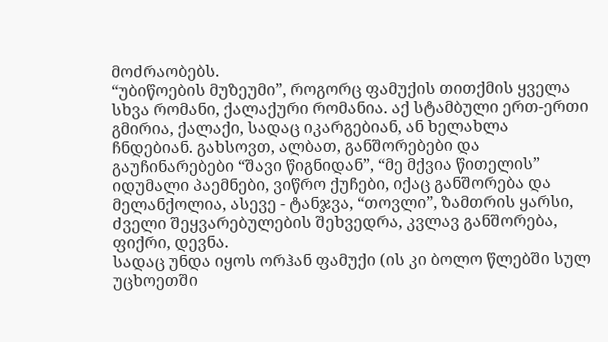მოძრაობებს.
“უბიწოების მუზეუმი”, როგორც ფამუქის თითქმის ყველა სხვა რომანი, ქალაქური რომანია. აქ სტამბული ერთ-ერთი გმირია, ქალაქი, სადაც იკარგებიან, ან ხელახლა ჩნდებიან. გახსოვთ, ალბათ, განშორებები და გაუჩინარებები “შავი წიგნიდან”, “მე მქვია წითელის” იდუმალი პაემნები, ვიწრო ქუჩები, იქაც განშორება და მელანქოლია, ასევე - ტანჯვა, “თოვლი”, ზამთრის ყარსი, ძველი შეყვარებულების შეხვედრა, კვლავ განშორება, ფიქრი, დევნა.
სადაც უნდა იყოს ორჰან ფამუქი (ის კი ბოლო წლებში სულ უცხოეთში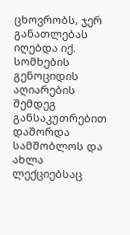ცხოვრობს, ჯერ განათლებას იღებდა იქ. სომხების გენოციდის აღიარების შემდეგ განსაკუთრებით დაშორდა სამშობლოს და ახლა ლექციებსაც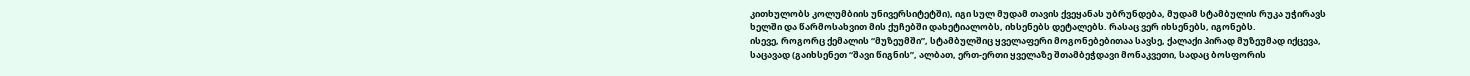კითხულობს კოლუმბიის უნივერსიტეტში), იგი სულ მუდამ თავის ქვეყანას უბრუნდება, მუდამ სტამბულის რუკა უჭირავს ხელში და წარმოსახვით მის ქუჩებში დახეტიალობს, იხსენებს დეტალებს. რასაც ვერ იხსენებს, იგონებს.
ისევე, როგორც ქემალის “მუზეუმში”, სტამბულშიც ყველაფერი მოგონებებითაა სავსე, ქალაქი პირად მუზეუმად იქცევა, საცავად (გაიხსენეთ “შავი წიგნის”, ალბათ, ერთ-ერთი ყველაზე შთამბეჭდავი მონაკვეთი, სადაც ბოსფორის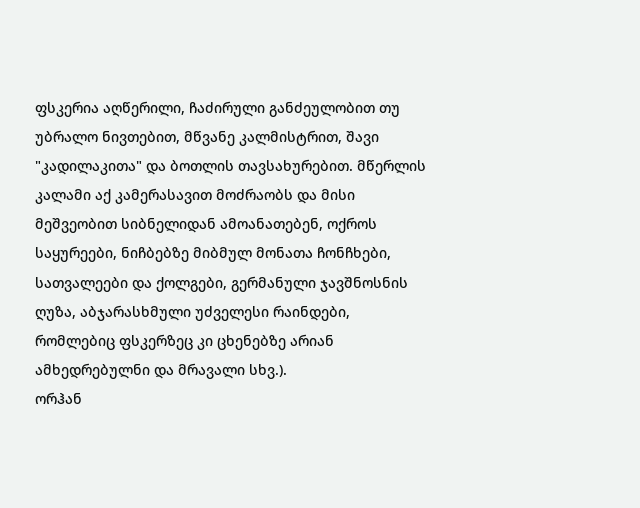ფსკერია აღწერილი, ჩაძირული განძეულობით თუ უბრალო ნივთებით, მწვანე კალმისტრით, შავი "კადილაკითა" და ბოთლის თავსახურებით. მწერლის კალამი აქ კამერასავით მოძრაობს და მისი მეშვეობით სიბნელიდან ამოანათებენ, ოქროს საყურეები, ნიჩბებზე მიბმულ მონათა ჩონჩხები, სათვალეები და ქოლგები, გერმანული ჯავშნოსნის ღუზა, აბჯარასხმული უძველესი რაინდები, რომლებიც ფსკერზეც კი ცხენებზე არიან ამხედრებულნი და მრავალი სხვ.).
ორჰან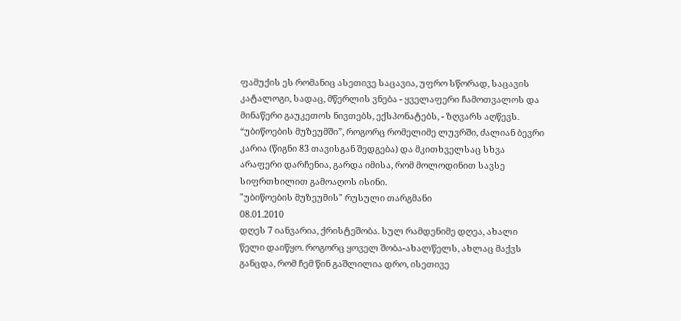ფამუქის ეს რომანიც ასეთივე საცავია, უფრო სწორად, საცავის კატალოგი, სადაც, მწერლის ვნება - ყველაფერი ჩამოთვალოს და მინაწერი გაუკეთოს ნივთებს, ექსპონატებს, - ზღვარს აღწევს. “უბიწოების მუზეუმში”, როგორც რომელიმე ლუვრში, ძალიან ბევრი კარია (წიგნი 83 თავისგან შედგება) და მკითხველსაც სხვა არაფერი დარჩენია, გარდა იმისა, რომ მოლოდინით სავსე სიფრთხილით გამოაღოს ისინი.
"უბიწოების მუზეუმის" რუსული თარგმანი
08.01.2010
დღეს 7 იანვარია, ქრისტეშობა. სულ რამდენიმე დღეა, ახალი წელი დაიწყო. როგორც ყოველ შობა-ახალწელს, ახლაც მაქვს განცდა, რომ ჩემ წინ გაშლილია დრო, ისეთივე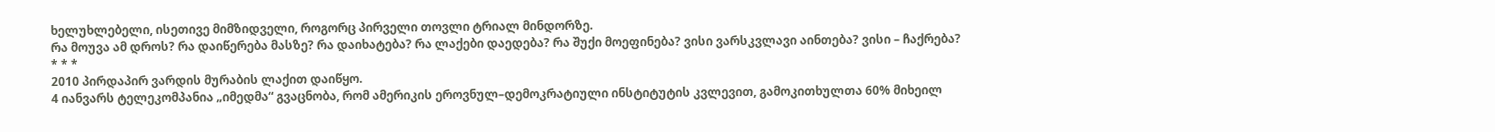ხელუხლებელი, ისეთივე მიმზიდველი, როგორც პირველი თოვლი ტრიალ მინდორზე.
რა მოუვა ამ დროს? რა დაიწერება მასზე? რა დაიხატება? რა ლაქები დაედება? რა შუქი მოეფინება? ვისი ვარსკვლავი აინთება? ვისი – ჩაქრება?
* * *
2010 პირდაპირ ვარდის მურაბის ლაქით დაიწყო.
4 იანვარს ტელეკომპანია „იმედმა“ გვაცნობა, რომ ამერიკის ეროვნულ–დემოკრატიული ინსტიტუტის კვლევით, გამოკითხულთა 60% მიხეილ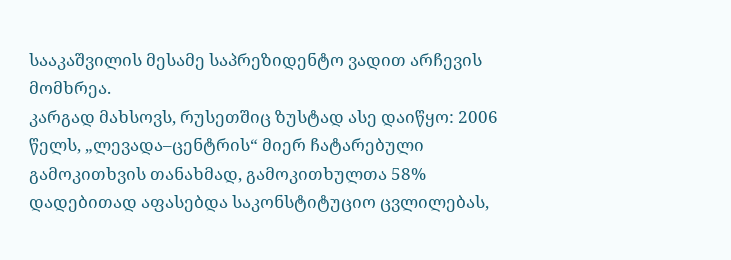სააკაშვილის მესამე საპრეზიდენტო ვადით არჩევის მომხრეა.
კარგად მახსოვს, რუსეთშიც ზუსტად ასე დაიწყო: 2006 წელს, „ლევადა–ცენტრის“ მიერ ჩატარებული გამოკითხვის თანახმად, გამოკითხულთა 58% დადებითად აფასებდა საკონსტიტუციო ცვლილებას,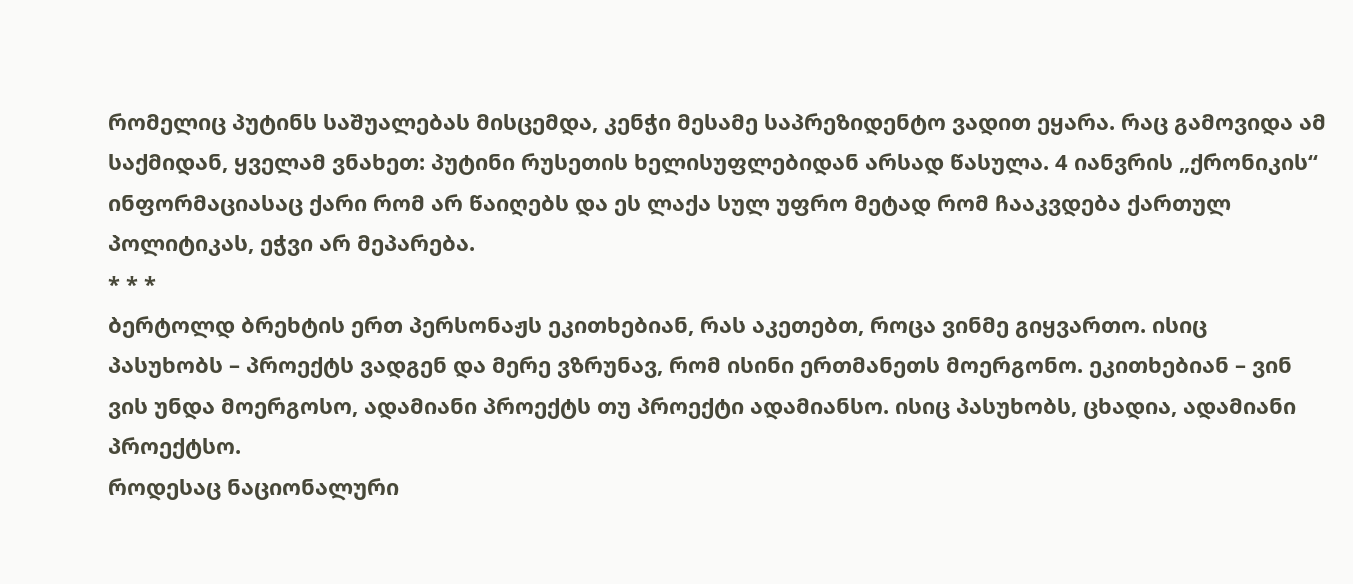რომელიც პუტინს საშუალებას მისცემდა, კენჭი მესამე საპრეზიდენტო ვადით ეყარა. რაც გამოვიდა ამ საქმიდან, ყველამ ვნახეთ: პუტინი რუსეთის ხელისუფლებიდან არსად წასულა. 4 იანვრის „ქრონიკის“ ინფორმაციასაც ქარი რომ არ წაიღებს და ეს ლაქა სულ უფრო მეტად რომ ჩააკვდება ქართულ პოლიტიკას, ეჭვი არ მეპარება.
* * *
ბერტოლდ ბრეხტის ერთ პერსონაჟს ეკითხებიან, რას აკეთებთ, როცა ვინმე გიყვართო. ისიც პასუხობს – პროექტს ვადგენ და მერე ვზრუნავ, რომ ისინი ერთმანეთს მოერგონო. ეკითხებიან – ვინ ვის უნდა მოერგოსო, ადამიანი პროექტს თუ პროექტი ადამიანსო. ისიც პასუხობს, ცხადია, ადამიანი პროექტსო.
როდესაც ნაციონალური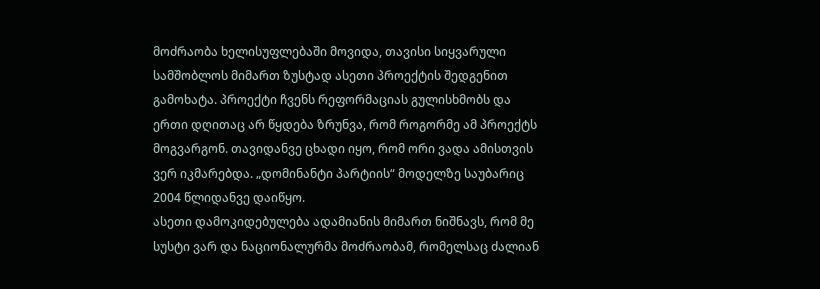მოძრაობა ხელისუფლებაში მოვიდა, თავისი სიყვარული სამშობლოს მიმართ ზუსტად ასეთი პროექტის შედგენით გამოხატა. პროექტი ჩვენს რეფორმაციას გულისხმობს და ერთი დღითაც არ წყდება ზრუნვა, რომ როგორმე ამ პროექტს მოგვარგონ. თავიდანვე ცხადი იყო, რომ ორი ვადა ამისთვის ვერ იკმარებდა. „დომინანტი პარტიის“ მოდელზე საუბარიც 2004 წლიდანვე დაიწყო.
ასეთი დამოკიდებულება ადამიანის მიმართ ნიშნავს, რომ მე სუსტი ვარ და ნაციონალურმა მოძრაობამ, რომელსაც ძალიან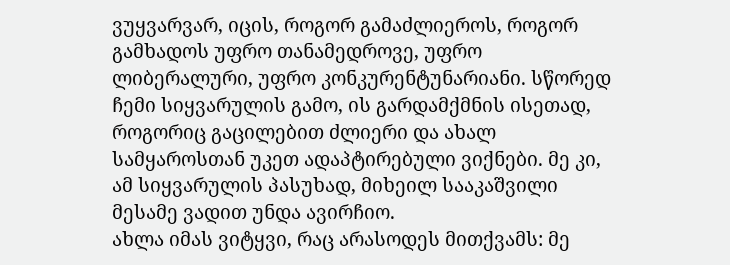ვუყვარვარ, იცის, როგორ გამაძლიეროს, როგორ გამხადოს უფრო თანამედროვე, უფრო ლიბერალური, უფრო კონკურენტუნარიანი. სწორედ ჩემი სიყვარულის გამო, ის გარდამქმნის ისეთად, როგორიც გაცილებით ძლიერი და ახალ სამყაროსთან უკეთ ადაპტირებული ვიქნები. მე კი, ამ სიყვარულის პასუხად, მიხეილ სააკაშვილი მესამე ვადით უნდა ავირჩიო.
ახლა იმას ვიტყვი, რაც არასოდეს მითქვამს: მე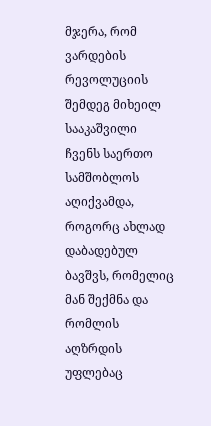მჯერა, რომ ვარდების რევოლუციის შემდეგ მიხეილ სააკაშვილი ჩვენს საერთო სამშობლოს აღიქვამდა, როგორც ახლად დაბადებულ ბავშვს, რომელიც მან შექმნა და რომლის აღზრდის უფლებაც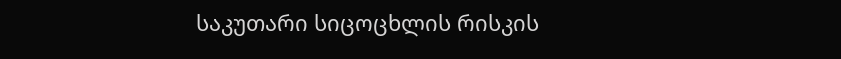საკუთარი სიცოცხლის რისკის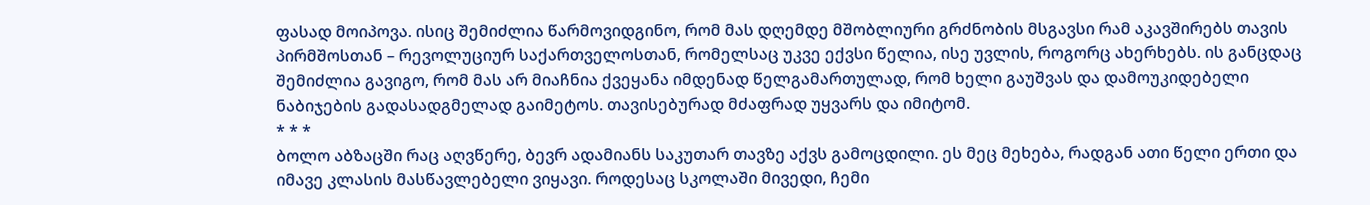ფასად მოიპოვა. ისიც შემიძლია წარმოვიდგინო, რომ მას დღემდე მშობლიური გრძნობის მსგავსი რამ აკავშირებს თავის პირმშოსთან – რევოლუციურ საქართველოსთან, რომელსაც უკვე ექვსი წელია, ისე უვლის, როგორც ახერხებს. ის განცდაც შემიძლია გავიგო, რომ მას არ მიაჩნია ქვეყანა იმდენად წელგამართულად, რომ ხელი გაუშვას და დამოუკიდებელი ნაბიჯების გადასადგმელად გაიმეტოს. თავისებურად მძაფრად უყვარს და იმიტომ.
* * *
ბოლო აბზაცში რაც აღვწერე, ბევრ ადამიანს საკუთარ თავზე აქვს გამოცდილი. ეს მეც მეხება, რადგან ათი წელი ერთი და იმავე კლასის მასწავლებელი ვიყავი. როდესაც სკოლაში მივედი, ჩემი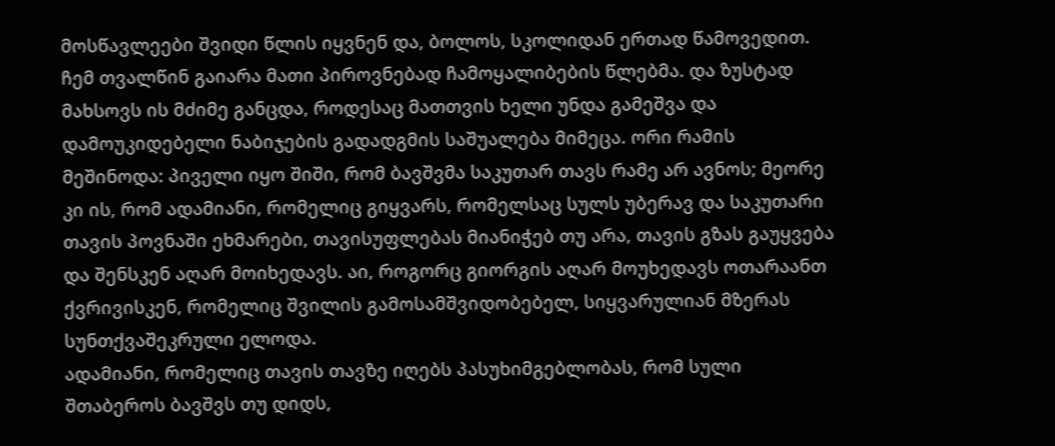მოსწავლეები შვიდი წლის იყვნენ და, ბოლოს, სკოლიდან ერთად წამოვედით. ჩემ თვალწინ გაიარა მათი პიროვნებად ჩამოყალიბების წლებმა. და ზუსტად მახსოვს ის მძიმე განცდა, როდესაც მათთვის ხელი უნდა გამეშვა და დამოუკიდებელი ნაბიჯების გადადგმის საშუალება მიმეცა. ორი რამის მეშინოდა: პიველი იყო შიში, რომ ბავშვმა საკუთარ თავს რამე არ ავნოს; მეორე კი ის, რომ ადამიანი, რომელიც გიყვარს, რომელსაც სულს უბერავ და საკუთარი თავის პოვნაში ეხმარები, თავისუფლებას მიანიჭებ თუ არა, თავის გზას გაუყვება და შენსკენ აღარ მოიხედავს. აი, როგორც გიორგის აღარ მოუხედავს ოთარაანთ ქვრივისკენ, რომელიც შვილის გამოსამშვიდობებელ, სიყვარულიან მზერას სუნთქვაშეკრული ელოდა.
ადამიანი, რომელიც თავის თავზე იღებს პასუხიმგებლობას, რომ სული შთაბეროს ბავშვს თუ დიდს,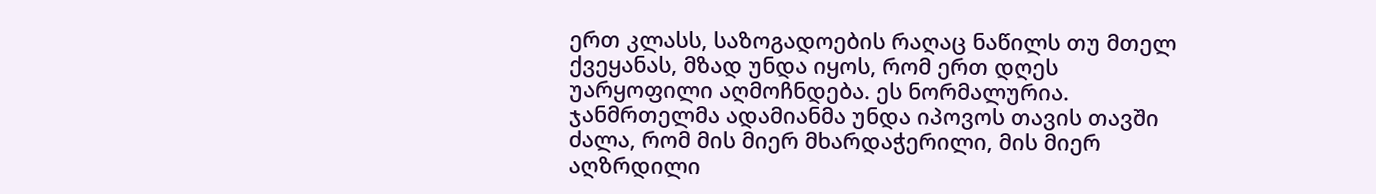ერთ კლასს, საზოგადოების რაღაც ნაწილს თუ მთელ ქვეყანას, მზად უნდა იყოს, რომ ერთ დღეს უარყოფილი აღმოჩნდება. ეს ნორმალურია. ჯანმრთელმა ადამიანმა უნდა იპოვოს თავის თავში ძალა, რომ მის მიერ მხარდაჭერილი, მის მიერ აღზრდილი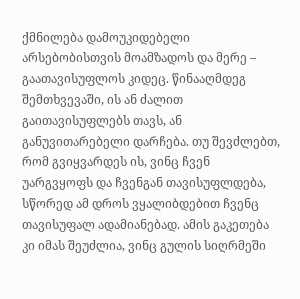ქმნილება დამოუკიდებელი არსებობისთვის მოამზადოს და მერე – გაათავისუფლოს კიდეც. წინააღმდეგ შემთხვევაში, ის ან ძალით გაითავისუფლებს თავს, ან განუვითარებელი დარჩება. თუ შევძლებთ, რომ გვიყვარდეს ის, ვინც ჩვენ უარგვყოფს და ჩვენგან თავისუფლდება, სწორედ ამ დროს ვყალიბდებით ჩვენც თავისუფალ ადამიანებად. ამის გაკეთება კი იმას შეუძლია, ვინც გულის სიღრმეში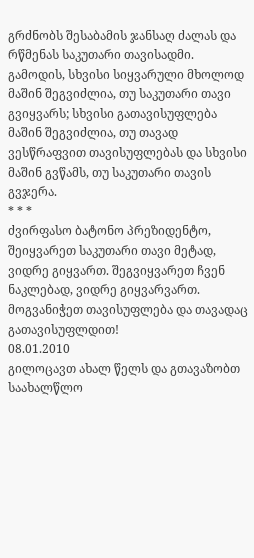გრძნობს შესაბამის ჯანსაღ ძალას და რწმენას საკუთარი თავისადმი.
გამოდის, სხვისი სიყვარული მხოლოდ მაშინ შეგვიძლია, თუ საკუთარი თავი გვიყვარს; სხვისი გათავისუფლება მაშინ შეგვიძლია, თუ თავად ვესწრაფვით თავისუფლებას და სხვისი მაშინ გვწამს, თუ საკუთარი თავის გვჯერა.
* * *
ძვირფასო ბატონო პრეზიდენტო, შეიყვარეთ საკუთარი თავი მეტად, ვიდრე გიყვართ. შეგვიყვარეთ ჩვენ ნაკლებად, ვიდრე გიყვარვართ. მოგვანიჭეთ თავისუფლება და თავადაც გათავისუფლდით!
08.01.2010
გილოცავთ ახალ წელს და გთავაზობთ საახალწლო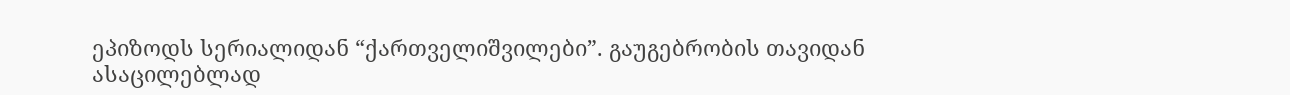ეპიზოდს სერიალიდან “ქართველიშვილები”. გაუგებრობის თავიდან ასაცილებლად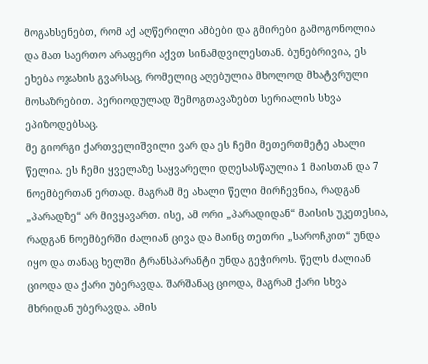მოგახსენებთ, რომ აქ აღწერილი ამბები და გმირები გამოგონოლია და მათ საერთო არაფერი აქვთ სინამდვილესთან. ბუნებრივია, ეს ეხება ოჯახის გვარსაც, რომელიც აღებულია მხოლოდ მხატვრული მოსაზრებით. პერიოდულად შემოგთავაზებთ სერიალის სხვა ეპიზოდებსაც.
მე გიორგი ქართველიშვილი ვარ და ეს ჩემი მეთერთმეტე ახალი წელია. ეს ჩემი ყველაზე საყვარელი დღესასწაულია 1 მაისთან და 7 ნოემბერთან ერთად. მაგრამ მე ახალი წელი მირჩევნია, რადგან „პარადზე“ არ მივყავართ. ისე, ამ ორი „პარადიდან“ მაისის უკეთესია, რადგან ნოემბერში ძალიან ცივა და მაინც თეთრი „საროჩკით“ უნდა იყო და თანაც ხელში ტრანსპარანტი უნდა გეჭიროს. წელს ძალიან ციოდა და ქარი უბერავდა. შარშანაც ციოდა, მაგრამ ქარი სხვა მხრიდან უბერავდა. ამის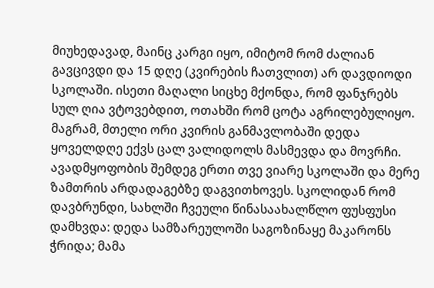მიუხედავად, მაინც კარგი იყო, იმიტომ რომ ძალიან გავცივდი და 15 დღე (კვირების ჩათვლით) არ დავდიოდი სკოლაში. ისეთი მაღალი სიცხე მქონდა, რომ ფანჯრებს სულ ღია ვტოვებდით, ოთახში რომ ცოტა აგრილებულიყო. მაგრამ, მთელი ორი კვირის განმავლობაში დედა ყოველდღე ექვს ცალ ვალიდოლს მასმევდა და მოვრჩი. ავადმყოფობის შემდეგ ერთი თვე ვიარე სკოლაში და მერე ზამთრის არდადაგებზე დაგვითხოვეს. სკოლიდან რომ დავბრუნდი, სახლში ჩვეული წინასაახალწლო ფუსფუსი დამხვდა: დედა სამზარეულოში საგოზინაყე მაკარონს ჭრიდა; მამა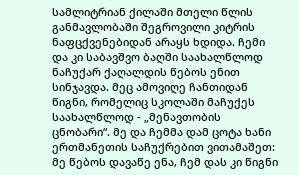სამლიტრიან ქილაში მთელი წლის განმავლობაში შეგროვილი კიტრის ნაფცქვენებიდან არაყს ხდიდა. ჩემი და კი საბავშვო ბაღში საახალწლოდ ნაჩუქარ ქაღალდის წებოს ენით სინჯავდა. მეც ამოვიღე ჩანთიდან წიგნი, რომელიც სკოლაში მაჩუქეს საახალწლოდ - „მენავთობის ცნობარი“. მე და ჩემმა დამ ცოტა ხანი ერთმანეთის საჩუქრებით ვითამაშეთ: მე წებოს დავაწე ენა, ჩემ დას კი წიგნი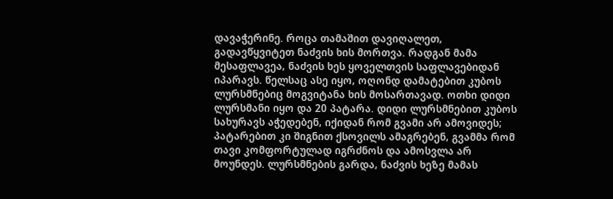დავაჭერინე. როცა თამაშით დავიღალეთ, გადავწყვიტეთ ნაძვის ხის მორთვა. რადგან მამა მესაფლავეა, ნაძვის ხეს ყოველთვის საფლავებიდან იპარავს. წელსაც ასე იყო, ოღონდ დამატებით კუბოს ლურსმნებიც მოგვიტანა ხის მოსართავად. ოთხი დიდი ლურსმანი იყო და 20 პატარა. დიდი ლურსმნებით კუბოს სახურავს აჭედებენ, იქიდან რომ გვამი არ ამოვიდეს; პატარებით კი შიგნით ქსოვილს ამაგრებენ, გვამმა რომ თავი კომფორტულად იგრძნოს და ამოსვლა არ მოუნდეს. ლურსმნების გარდა, ნაძვის ხეზე მამას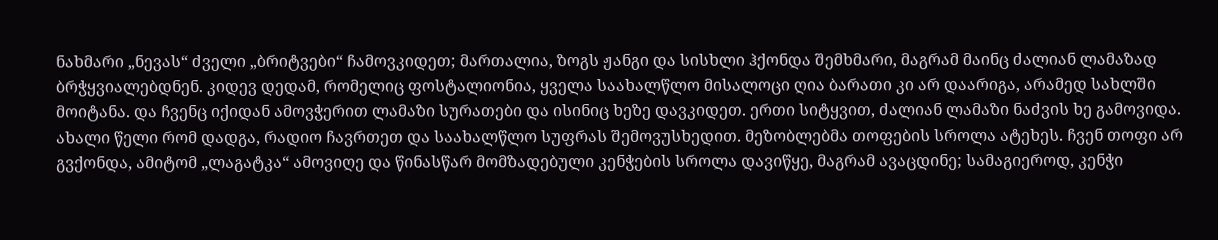ნახმარი „ნევას“ ძველი „ბრიტვები“ ჩამოვკიდეთ; მართალია, ზოგს ჟანგი და სისხლი ჰქონდა შემხმარი, მაგრამ მაინც ძალიან ლამაზად ბრჭყვიალებდნენ. კიდევ დედამ, რომელიც ფოსტალიონია, ყველა საახალწლო მისალოცი ღია ბარათი კი არ დაარიგა, არამედ სახლში მოიტანა. და ჩვენც იქიდან ამოვჭერით ლამაზი სურათები და ისინიც ხეზე დავკიდეთ. ერთი სიტყვით, ძალიან ლამაზი ნაძვის ხე გამოვიდა. ახალი წელი რომ დადგა, რადიო ჩავრთეთ და საახალწლო სუფრას შემოვუსხედით. მეზობლებმა თოფების სროლა ატეხეს. ჩვენ თოფი არ გვქონდა, ამიტომ „ლაგატკა“ ამოვიღე და წინასწარ მომზადებული კენჭების სროლა დავიწყე, მაგრამ ავაცდინე; სამაგიეროდ, კენჭი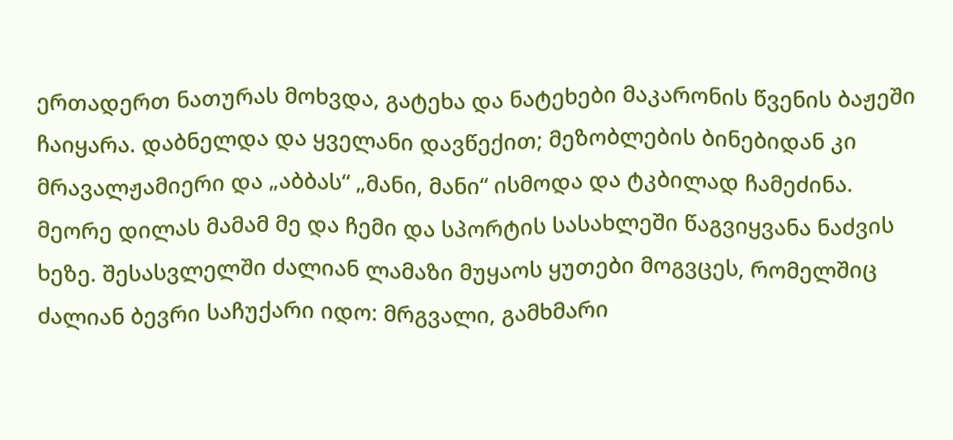ერთადერთ ნათურას მოხვდა, გატეხა და ნატეხები მაკარონის წვენის ბაჟეში ჩაიყარა. დაბნელდა და ყველანი დავწექით; მეზობლების ბინებიდან კი მრავალჟამიერი და „აბბას“ „მანი, მანი“ ისმოდა და ტკბილად ჩამეძინა. მეორე დილას მამამ მე და ჩემი და სპორტის სასახლეში წაგვიყვანა ნაძვის ხეზე. შესასვლელში ძალიან ლამაზი მუყაოს ყუთები მოგვცეს, რომელშიც ძალიან ბევრი საჩუქარი იდო: მრგვალი, გამხმარი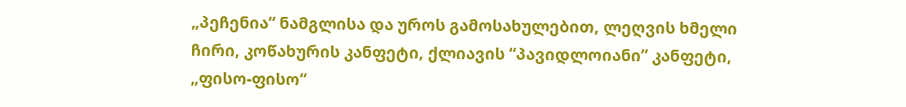„პეჩენია“ ნამგლისა და უროს გამოსახულებით, ლეღვის ხმელი ჩირი, კოწახურის კანფეტი, ქლიავის “პავიდლოიანი” კანფეტი, „ფისო-ფისო“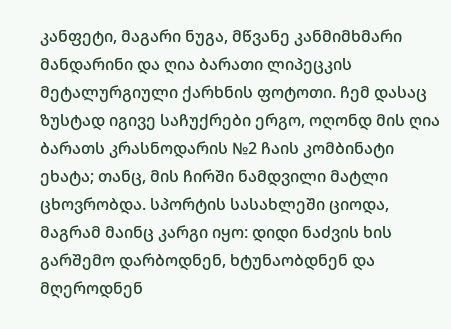კანფეტი, მაგარი ნუგა, მწვანე კანმიმხმარი მანდარინი და ღია ბარათი ლიპეცკის მეტალურგიული ქარხნის ფოტოთი. ჩემ დასაც ზუსტად იგივე საჩუქრები ერგო, ოღონდ მის ღია ბარათს კრასნოდარის №2 ჩაის კომბინატი ეხატა; თანც, მის ჩირში ნამდვილი მატლი ცხოვრობდა. სპორტის სასახლეში ციოდა, მაგრამ მაინც კარგი იყო: დიდი ნაძვის ხის გარშემო დარბოდნენ, ხტუნაობდნენ და მღეროდნენ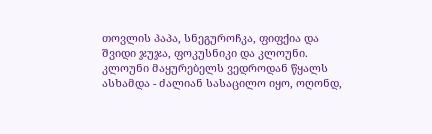თოვლის პაპა, სნეგუროჩკა, ფიფქია და შვიდი ჯუჯა, ფოკუსნიკი და კლოუნი. კლოუნი მაყურებელს ვედროდან წყალს ასხამდა - ძალიან სასაცილო იყო, ოღონდ,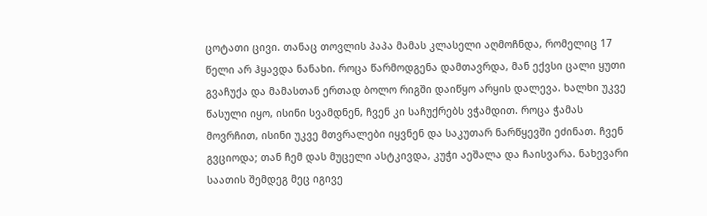ცოტათი ცივი. თანაც თოვლის პაპა მამას კლასელი აღმოჩნდა, რომელიც 17 წელი არ ჰყავდა ნანახი. როცა წარმოდგენა დამთავრდა, მან ექვსი ცალი ყუთი გვაჩუქა და მამასთან ერთად ბოლო რიგში დაიწყო არყის დალევა. ხალხი უკვე წასული იყო, ისინი სვამდნენ, ჩვენ კი საჩუქრებს ვჭამდით. როცა ჭამას მოვრჩით, ისინი უკვე მთვრალები იყვნენ და საკუთარ ნარწყევში ეძინათ. ჩვენ გვციოდა; თან ჩემ დას მუცელი ასტკივდა, კუჭი აეშალა და ჩაისვარა. ნახევარი საათის შემდეგ მეც იგივე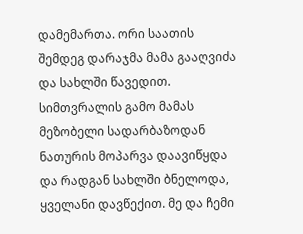დამემართა. ორი საათის შემდეგ დარაჯმა მამა გააღვიძა და სახლში წავედით. სიმთვრალის გამო მამას მეზობელი სადარბაზოდან ნათურის მოპარვა დაავიწყდა და რადგან სახლში ბნელოდა, ყველანი დავწექით. მე და ჩემი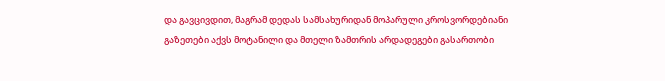და გავცივდით, მაგრამ დედას სამსახურიდან მოპარული კროსვორდებიანი გაზეთები აქვს მოტანილი და მთელი ზამთრის არდადეგები გასართობი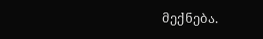მექნება.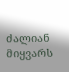ძალიან მიყვარს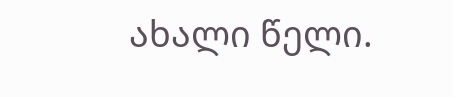ახალი წელი.